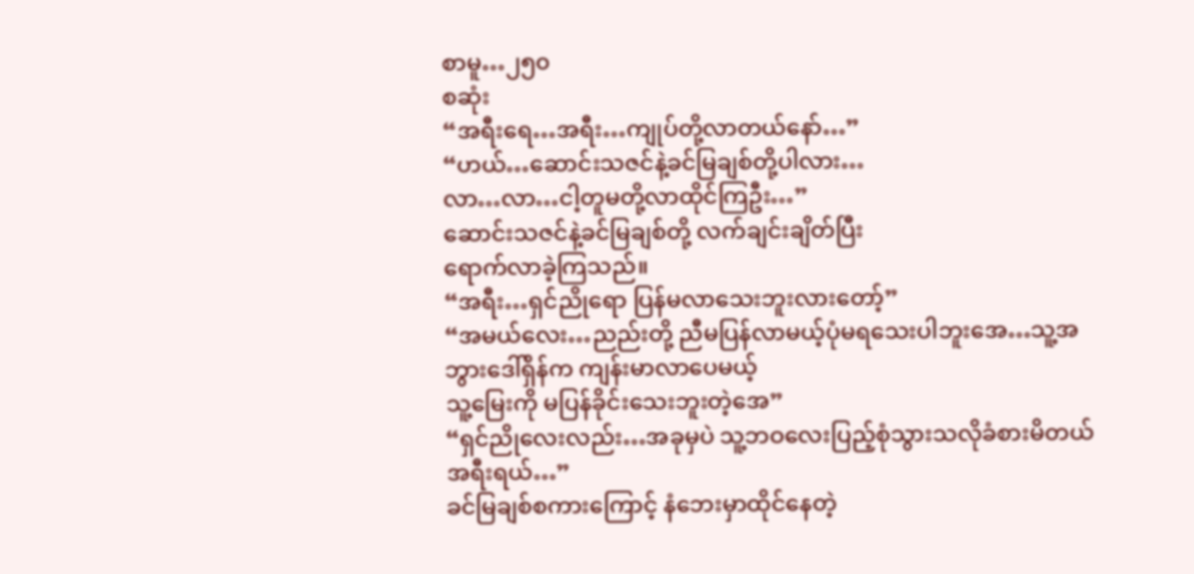စာမူ…၂၅၀
စဆုံး
“အရီးရေ…အရီး…ကျုပ်တို့လာတယ်နော်…”
“ဟယ်…ဆောင်းသဇင်နဲ့ခင်မြချစ်တို့ပါလား…
လာ…လာ…ငါ့တူမတို့လာထိုင်ကြဦး…”
ဆောင်းသဇင်နဲ့ခင်မြချစ်တို့ လက်ချင်းချိတ်ပြီး
ရောက်လာခဲ့ကြသည်။
“အရီး…ရှင်ညိုရော ပြန်မလာသေးဘူးလားတော့်”
“အမယ်လေး…ညည်းတို့ ညီမပြန်လာမယ့်ပုံမရသေးပါဘူးအေ…သူ့အဘွားဒေါ်ရှိန်က ကျန်းမာလာပေမယ့်
သူ့မြေးကို မပြန်ခိုင်းသေးဘူးတဲ့အေ”
“ရှင်ညိုလေးလည်း…အခုမှပဲ သူ့ဘဝလေးပြည့်စုံသွားသလိုခံစားမိတယ်အရီးရယ်…”
ခင်မြချစ်စကားကြောင့် နံဘေးမှာထိုင်နေတဲ့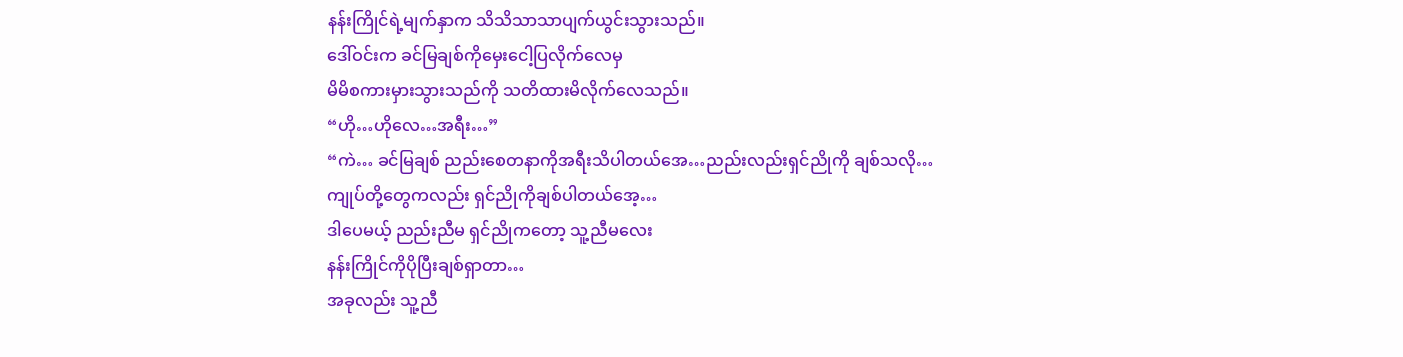နန်းကြိုင်ရဲ့မျက်နှာက သိသိသာသာပျက်ယွင်းသွားသည်။
ဒေါ်ဝင်းက ခင်မြချစ်ကိုမှေးငေါ့ပြလိုက်လေမှ
မိမိစကားမှားသွားသည်ကို သတိထားမိလိုက်လေသည်။
“ဟို…ဟိုလေ…အရီး…”
“ကဲ… ခင်မြချစ် ညည်းစေတနာကိုအရီးသိပါတယ်အေ…ညည်းလည်းရှင်ညိုကို ချစ်သလို…
ကျုပ်တို့တွေကလည်း ရှင်ညိုကိုချစ်ပါတယ်အေ့…
ဒါပေမယ့် ညည်းညီမ ရှင်ညိုကတော့ သူ့ညီမလေး
နန်းကြိုင်ကိုပိုပြီးချစ်ရှာတာ…
အခုလည်း သူ့ညီ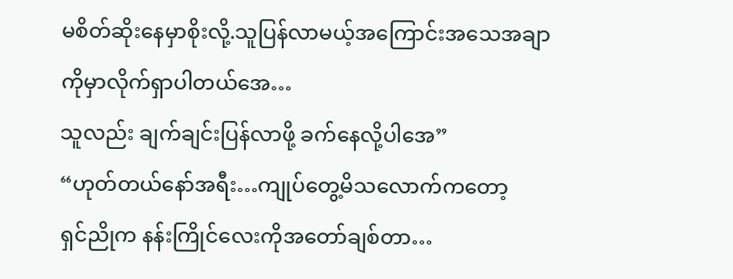မစိတ်ဆိုးနေမှာစိုးလို့.သူပြန်လာမယ့်အကြောင်းအသေအချာကိုမှာလိုက်ရှာပါတယ်အေ…
သူလည်း ချက်ချင်းပြန်လာဖို့ ခက်နေလို့ပါအေ”
“ဟုတ်တယ်နော်အရီး…ကျုပ်တွေ့မိသလောက်ကတော့
ရှင်ညိုက နန်းကြိုင်လေးကိုအတော်ချစ်တာ…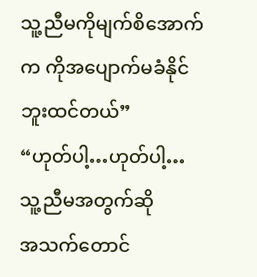သူ့ညီမကိုမျက်စိအောက်က ကိုအပျောက်မခံနိုင်ဘူးထင်တယ်”
“ဟုတ်ပါ့…ဟုတ်ပါ့…သူ့ညီမအတွက်ဆို
အသက်တောင်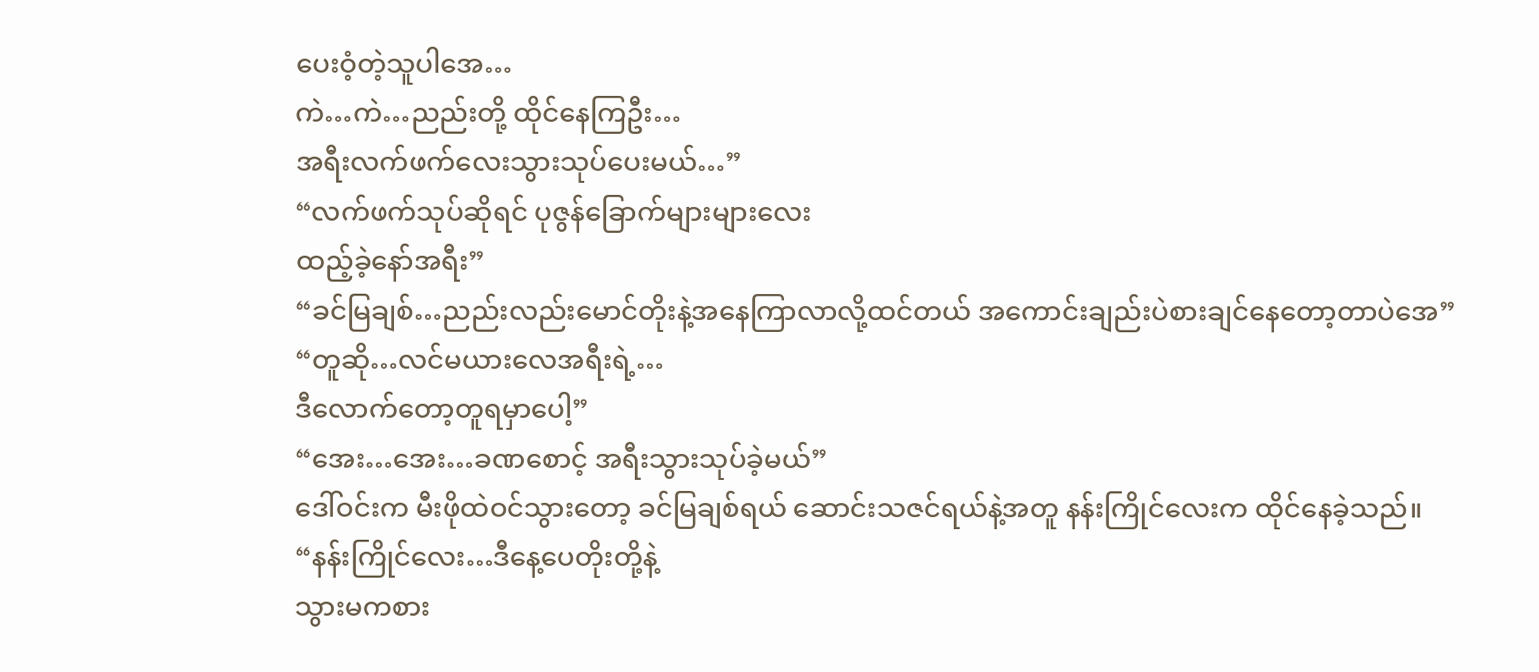ပေးဝံ့တဲ့သူပါအေ…
ကဲ…ကဲ…ညည်းတို့ ထိုင်နေကြဦး…
အရီးလက်ဖက်လေးသွားသုပ်ပေးမယ်…”
“လက်ဖက်သုပ်ဆိုရင် ပုဇွန်ခြောက်များများလေး
ထည့်ခဲ့နော်အရီး”
“ခင်မြချစ်…ညည်းလည်းမောင်တိုးနဲ့အနေကြာလာလို့ထင်တယ် အကောင်းချည်းပဲစားချင်နေတော့တာပဲအေ”
“တူဆို…လင်မယားလေအရီးရဲ့…
ဒီလောက်တော့တူရမှာပေါ့”
“အေး…အေး…ခဏစောင့် အရီးသွားသုပ်ခဲ့မယ်”
ဒေါ်ဝင်းက မီးဖိုထဲဝင်သွားတော့ ခင်မြချစ်ရယ် ဆောင်းသဇင်ရယ်နဲ့အတူ နန်းကြိုင်လေးက ထိုင်နေခဲ့သည်။
“နန်းကြိုင်လေး…ဒီနေ့ပေတိုးတို့နဲ့
သွားမကစား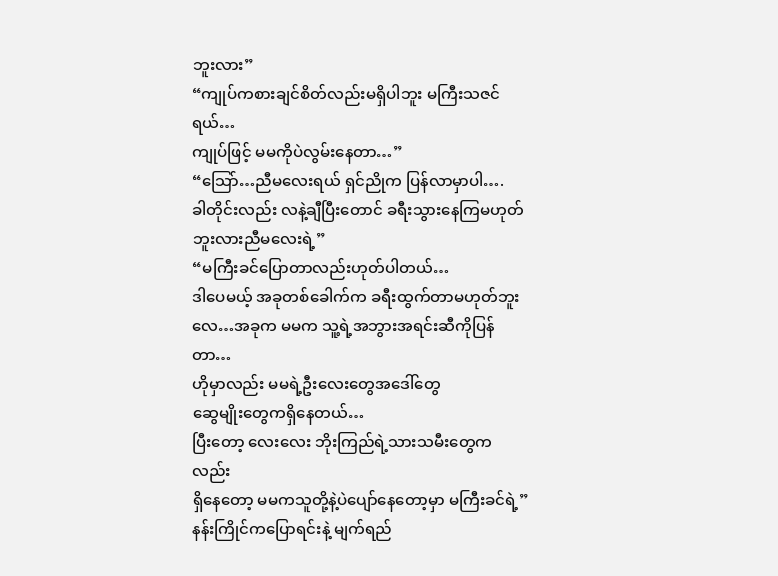ဘူးလား”
“ကျုပ်ကစားချင်စိတ်လည်းမရှိပါဘူး မကြီးသဇင်ရယ်…
ကျုပ်ဖြင့် မမကိုပဲလွမ်းနေတာ…”
“သြော်…ညီမလေးရယ် ရှင်ညိုက ပြန်လာမှာပါ….
ခါတိုင်းလည်း လနဲ့ချီပြီးတောင် ခရီးသွားနေကြမဟုတ်ဘူးလားညီမလေးရဲ့”
“မကြီးခင်ပြောတာလည်းဟုတ်ပါတယ်…
ဒါပေမယ့် အခုတစ်ခေါက်က ခရီးထွက်တာမဟုတ်ဘူးလေ…အခုက မမက သူ့ရဲ့အဘွားအရင်းဆီကိုပြန်တာ…
ဟိုမှာလည်း မမရဲ့ဦးလေးတွေအဒေါ်တွေ
ဆွေမျိုးတွေကရှိနေတယ်…
ပြီးတော့ လေးလေး ဘိုးကြည်ရဲ့သားသမီးတွေကလည်း
ရှိနေတော့ မမကသူတို့နဲ့ပဲပျော်နေတော့မှာ မကြီးခင်ရဲ့”
နန်းကြိုင်ကပြောရင်းနဲ့ မျက်ရည်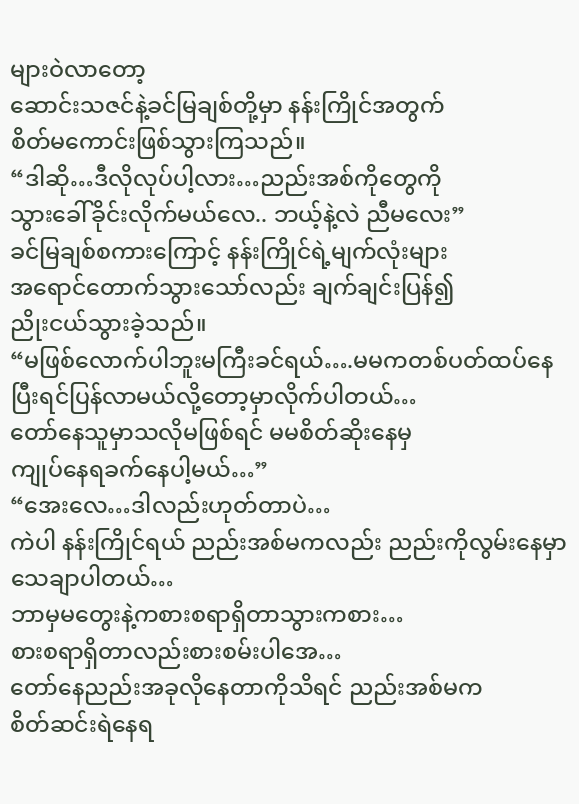များဝဲလာတော့
ဆောင်းသဇင်နဲ့ခင်မြချစ်တို့မှာ နန်းကြိုင်အတွက်
စိတ်မကောင်းဖြစ်သွားကြသည်။
“ဒါဆို…ဒီလိုလုပ်ပါ့လား…ညည်းအစ်ကိုတွေကို
သွားခေါ်ခိုင်းလိုက်မယ်လေ.. ဘယ့်နဲ့လဲ ညီမလေး”
ခင်မြချစ်စကားကြောင့် နန်းကြိုင်ရဲ့မျက်လုံးများ
အရောင်တောက်သွားသော်လည်း ချက်ချင်းပြန်၍
ညိုးငယ်သွားခဲ့သည်။
“မဖြစ်လောက်ပါဘူးမကြီးခင်ရယ်….မမကတစ်ပတ်ထပ်နေပြီးရင်ပြန်လာမယ်လို့တော့မှာလိုက်ပါတယ်…
တော်နေသူမှာသလိုမဖြစ်ရင် မမစိတ်ဆိုးနေမှ
ကျုပ်နေရခက်နေပါ့မယ်…”
“အေးလေ…ဒါလည်းဟုတ်တာပဲ…
ကဲပါ နန်းကြိုင်ရယ် ညည်းအစ်မကလည်း ညည်းကိုလွမ်းနေမှာသေချာပါတယ်…
ဘာမှမတွေးနဲ့ကစားစရာရှိတာသွားကစား…
စားစရာရှိတာလည်းစားစမ်းပါအေ…
တော်နေညည်းအခုလိုနေတာကိုသိရင် ညည်းအစ်မက
စိတ်ဆင်းရဲနေရ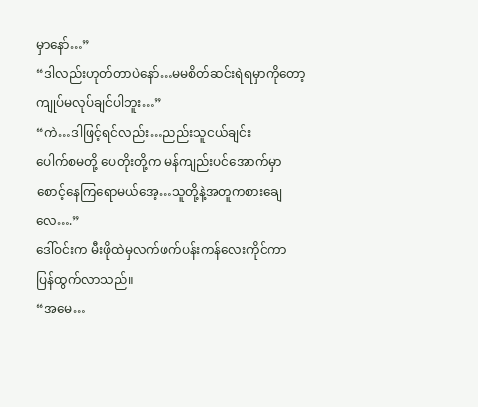မှာနော်…”
“ဒါလည်းဟုတ်တာပဲနော်…မမစိတ်ဆင်းရဲရမှာကိုတော့
ကျုပ်မလုပ်ချင်ပါဘူး…”
“ကဲ…ဒါဖြင့်ရင်လည်း…ညည်းသူငယ်ချင်း
ပေါက်စမတို့ ပေတိုးတို့က မန်ကျည်းပင်အောက်မှာ
စောင့်နေကြရောမယ်အေ့…သူတို့နဲ့အတူကစားချေလေ….”
ဒေါ်ဝင်းက မီးဖိုထဲမှလက်ဖက်ပန်းကန်လေးကိုင်ကာ
ပြန်ထွက်လာသည်။
“အမေ…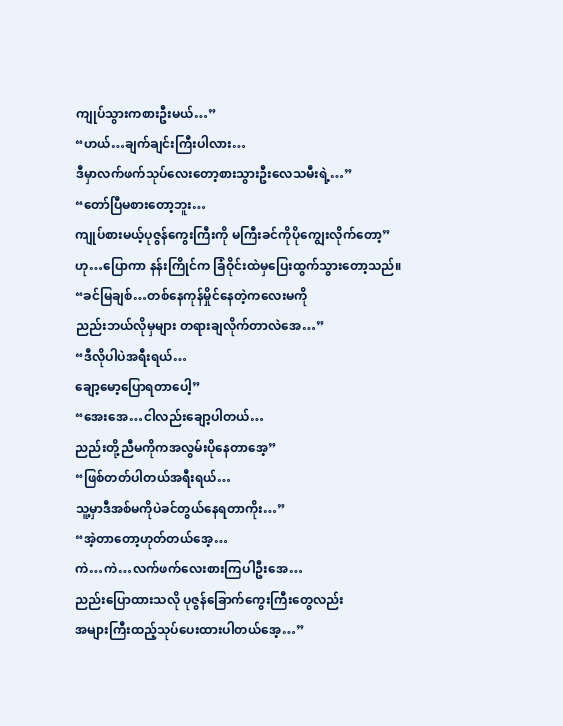ကျုပ်သွားကစားဦးမယ်…”
“ဟယ်…ချက်ချင်းကြီးပါလား…
ဒီမှာလက်ဖက်သုပ်လေးတော့စားသွားဦးလေသမီးရဲ့…”
“တော်ပြီမစားတော့ဘူး…
ကျုပ်စားမယ့်ပုဇွန်ကွေးကြီးကို မကြီးခင်ကိုပိုကျွေးလိုက်တော့”
ဟု…ပြောကာ နန်းကြိုင်က ခြံဝိုင်းထဲမှပြေးထွက်သွားတော့သည်။
“ခင်မြချစ်…တစ်နေကုန်မှိုင်နေတဲ့ကလေးမကို
ညည်းဘယ်လိုမှများ တရားချလိုက်တာလဲအေ…”
“ဒီလိုပါပဲအရီးရယ်…
ချော့မော့ပြောရတာပေါ့”
“အေးအေ…ငါလည်းချော့ပါတယ်…
ညည်းတို့ညီမကိုကအလွမ်းပိုနေတာအေ့”
“ဖြစ်တတ်ပါတယ်အရီးရယ်…
သူ့မှာဒီအစ်မကိုပဲခင်တွယ်နေရတာကိုး…”
“အဲ့တာတော့ဟုတ်တယ်အေ့…
ကဲ…ကဲ…လက်ဖက်လေးစားကြပါဦးအေ…
ညည်းပြောထားသလို ပုဇွန်ခြောက်ကွေးကြီးတွေလည်း
အများကြီးထည့်သုပ်ပေးထားပါတယ်အေ့…”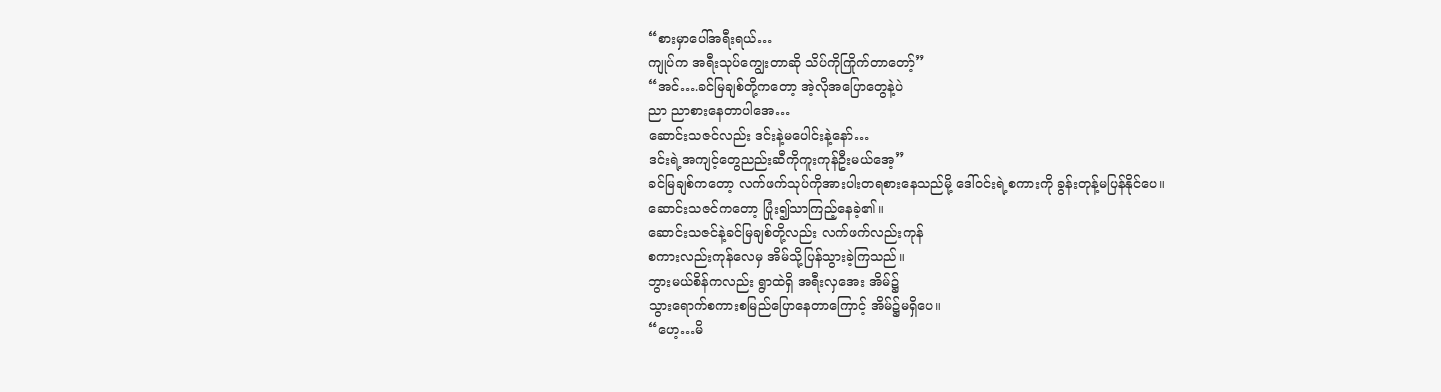“စားမှာပေါ်အရီးရယ်…
ကျုပ်က အရီးသုပ်ကျွေးတာဆို သိပ်ကိုကြိုက်တာတော့်”
“အင်….ခင်မြချစ်တို့ကတော့ အဲ့လိုအပြောတွေနဲ့ပဲ
ညာ ညာစားနေတာပါအေ…
ဆောင်းသဇင်လည်း ဒင်းနဲ့မပေါင်းနဲ့နော်…
ဒင်းရဲ့အကျင့်တွေညည်းဆီကိုကူးကုန်ဦးမယ်အေ့”
ခင်မြချစ်ကတော့ လက်ဖက်သုပ်ကိုအားပါးတရစားနေသည်မို့ ဒေါ်ဝင်းရဲ့စကားကို ခွန်းတုန့်မပြန်နိုင်ပေ။
ဆောင်းသဇင်ကတော့ ပြုံး၍သာကြည့်နေခဲ့၏။
ဆောင်းသဇင်နဲ့ခင်မြချစ်တို့လည်း လက်ဖက်လည်းကုန်
စကားလည်းကုန်လေမှ အိမ်သို့ပြန်သွားခဲ့ကြသည်။
ဘွားမယ်စိန်ကလည်း ရွာထဲရှိ အရီးလှအေး အိမ်၌
သွားရောက်စကားစမြည်ပြောနေတာကြောင့် အိမ်၌မရှိပေ။
“ဟေ့…မိ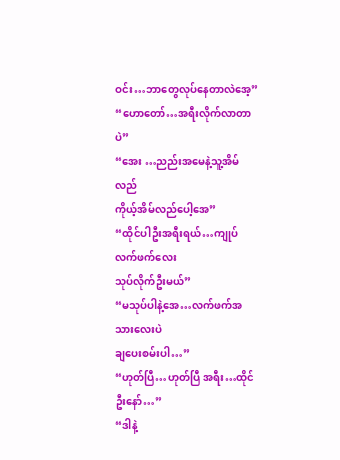ဝင်း…ဘာတွေလုပ်နေတာလဲအေ့”
“ဟောတော်…အရီးလိုက်လာတာပဲ”
“အေး …ညည်းအမေနဲ့သူ့အိမ်လည်
ကိုယ့်အိမ်လည်ပေါ့အေ”
“ထိုင်ပါဦးအရီးရယ်…ကျုပ်လက်ဖက်လေး
သုပ်လိုက်ဦးမယ်”
“မသုပ်ပါနဲ့အေ…လက်ဖက်အသားလေးပဲ
ချပေးစမ်းပါ…”
“ဟုတ်ပြီ…ဟုတ်ပြီ အရီး…ထိုင်ဦးနော်…”
“ဒါနဲ့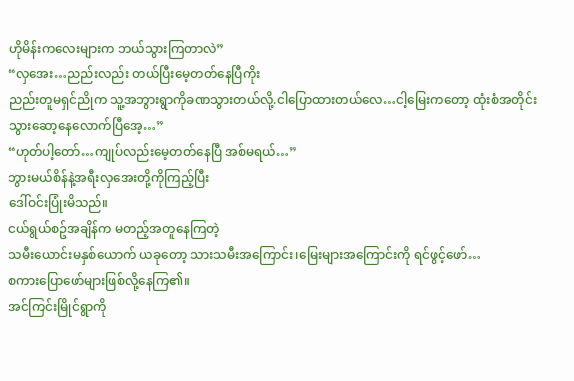ဟိုမိန်းကလေးများက ဘယ်သွားကြတာလဲ”
“လှအေး…ညည်းလည်း တယ်ပြီးမေ့တတ်နေပြီကိုး
ညည်းတူမရှင်ညိုက သူ့အဘွားရွာကိုခဏသွားတယ်လို့.ငါပြောထားတယ်လေ…ငါ့မြေးကတော့ ထုံးစံအတိုင်း
သွားဆော့နေလောက်ပြီအေ့…”
“ဟုတ်ပါ့တော်…ကျုပ်လည်းမေ့တတ်နေပြီ အစ်မရယ်…”
ဘွားမယ်စိန်နဲ့အရီးလှအေးတို့ကိုကြည့်ပြီး
ဒေါ်ဝင်းပြုံးမိသည်။
ငယ်ရွယ်စဥ်အချိန်က မတည့်အတူနေကြတဲ့
သမီးယောင်းမနှစ်ယောက် ယခုတော့ သားသမီးအကြောင်း၊မြေးများအကြောင်းကို ရင်ဖွင့်ဖော်…
စကားပြောဖော်များဖြစ်လို့နေကြ၏။
အင်ကြင်းမြိုင်ရွာကို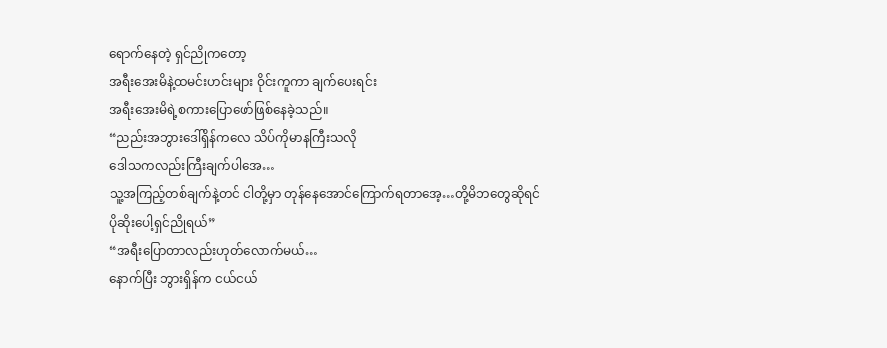ရောက်နေတဲ့ ရှင်ညိုကတော့
အရီးအေးမိနဲ့ထမင်းဟင်းများ ဝိုင်းကူကာ ချက်ပေးရင်း
အရီးအေးမိရဲ့စကားပြောဖော်ဖြစ်နေခဲ့သည်။
“ညည်းအဘွားဒေါ်ရှိန်ကလေ သိပ်ကိုမာနကြီးသလို
ဒေါသကလည်းကြီးချက်ပါအေ…
သူ့အကြည့်တစ်ချက်နဲ့တင် ငါတို့မှာ တုန်နေအောင်ကြောက်ရတာအေ့…တို့မိဘတွေဆိုရင်
ပိုဆိုးပေါ့ရှင်ညိုရယ်”
“အရီးပြောတာလည်းဟုတ်လောက်မယ်…
နောက်ပြီး ဘွားရှိန်က ငယ်ငယ်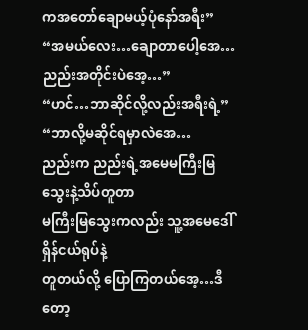ကအတော်ချောမယ့်ပုံနော်အရီး”
“အမယ်လေး…ချောတာပေါ့အေ…
ညည်းအတိုင်းပဲအေ့…”
“ဟင်…ဘာဆိုင်လို့လည်းအရီးရဲ့”
“ဘာလို့မဆိုင်ရမှာလဲအေ…
ညည်းက ညည်းရဲ့အမေမကြီးမြသွေးနဲ့သိပ်တူတာ
မကြီးမြသွေးကလည်း သူ့အမေဒေါ်ရှိန်ငယ်ရုပ်နဲ့
တူတယ်လို့ ပြောကြတယ်အေ့…ဒီတော့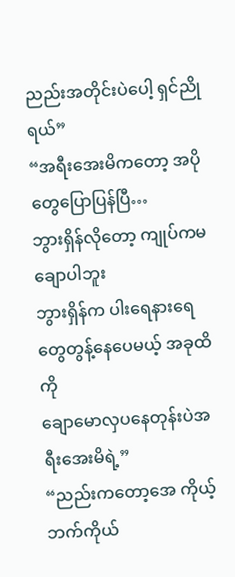ညည်းအတိုင်းပဲပေါ့ ရှင်ညိုရယ်”
“အရီးအေးမိကတော့ အပိုတွေပြောပြန်ပြီ…
ဘွားရှိန်လိုတော့ ကျုပ်ကမချောပါဘူး
ဘွားရှိန်က ပါးရေနားရေတွေတွန့်နေပေမယ့် အခုထိကို
ချောမောလှပနေတုန်းပဲအရီးအေးမိရဲ့”
“ညည်းကတော့အေ ကိုယ့်ဘက်ကိုယ်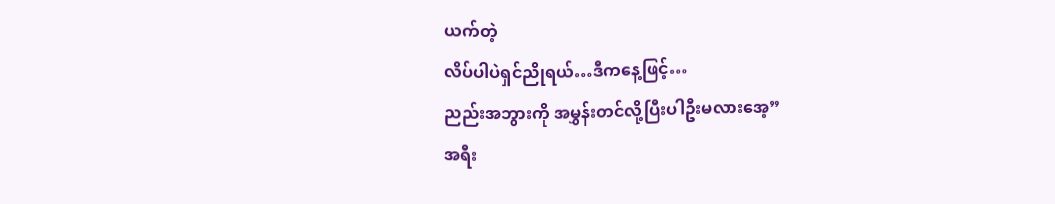ယက်တဲ့
လိပ်ပါပဲရှင်ညိုရယ်…ဒီကနေ့ဖြင့်…
ညည်းအဘွားကို အမွှန်းတင်လို့ပြီးပါဦးမလားအေ့”
အရီး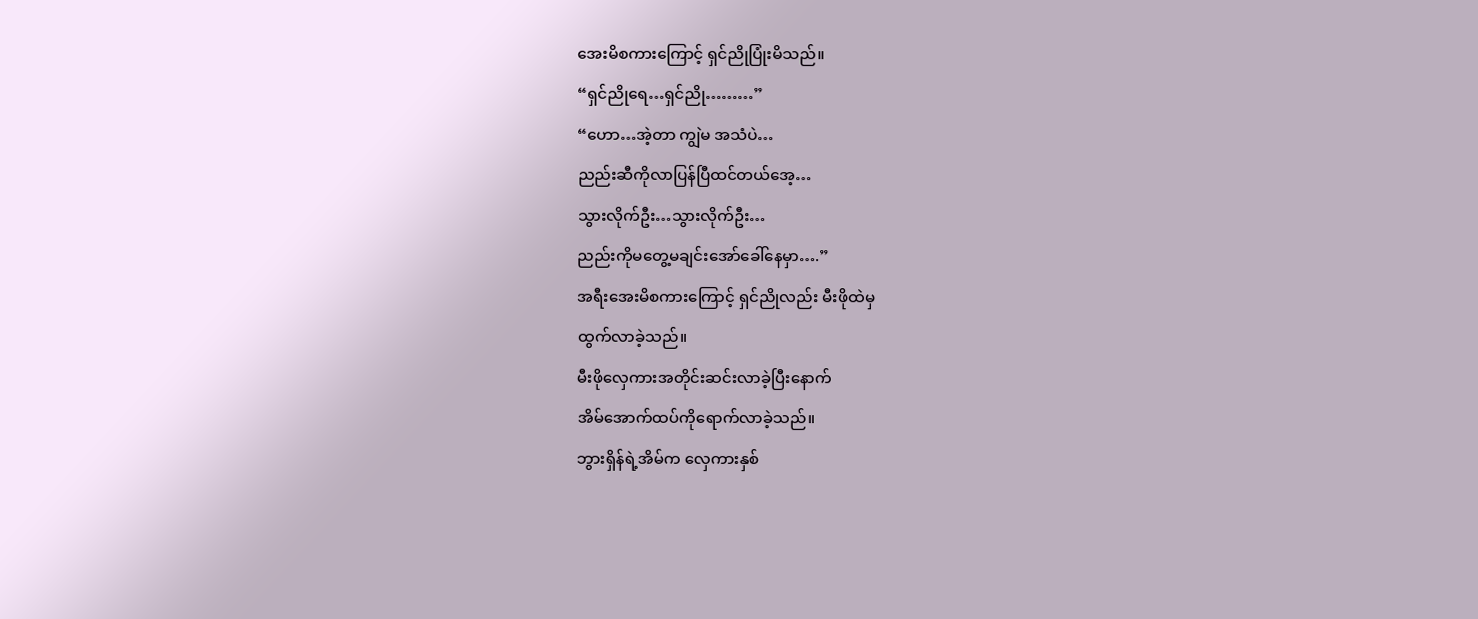အေးမိစကားကြောင့် ရှင်ညိုပြုံးမိသည်။
“ရှင်ညိုရေ…ရှင်ညို………”
“ဟော…အဲ့တာ ကျွဲမ အသံပဲ…
ညည်းဆီကိုလာပြန်ပြီထင်တယ်အေ့…
သွားလိုက်ဦး…သွားလိုက်ဦး…
ညည်းကိုမတွေ့မချင်းအော်ခေါ်နေမှာ….”
အရီးအေးမိစကားကြောင့် ရှင်ညိုလည်း မီးဖိုထဲမှ
ထွက်လာခဲ့သည်။
မီးဖိုလှေကားအတိုင်းဆင်းလာခဲ့ပြီးနောက်
အိမ်အောက်ထပ်ကိုရောက်လာခဲ့သည်။
ဘွားရှိန်ရဲ့အိမ်က လှေကားနှစ်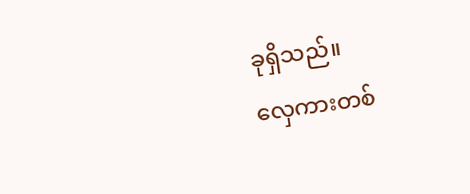ခုရှိသည်။
လှေကားတစ်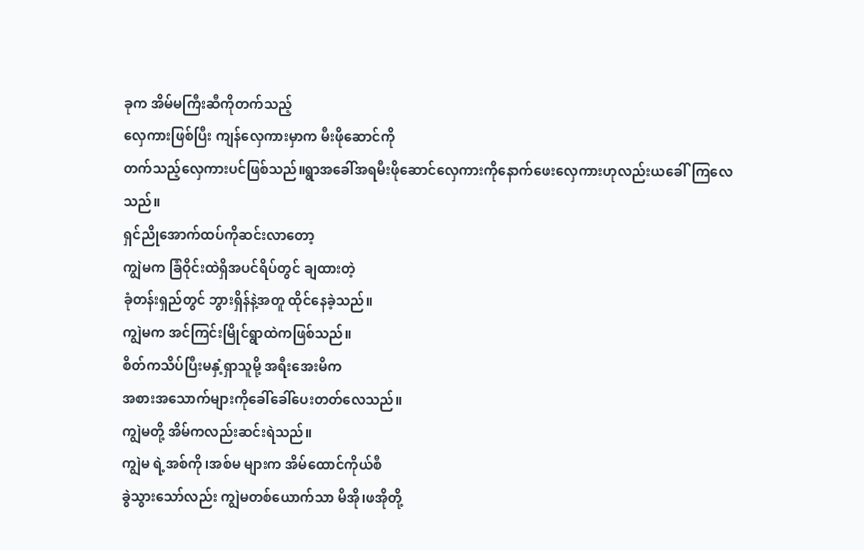ခုက အိမ်မကြီးဆီကိုတက်သည့်
လှေကားဖြစ်ပြီး ကျန်လှေကားမှာက မီးဖိုဆောင်ကို
တက်သည့်လှေကားပင်ဖြစ်သည်။ရွာအခေါ်အရမီးဖိုဆောင်လှေကားကိုနောက်ဖေးလှေကားဟုလည်းယခေါ်ကြလေသည်။
ရှင်ညိုအောက်ထပ်ကိုဆင်းလာတော့
ကျွဲမက ခြံဝိုင်းထဲရှိအပင်ရိပ်တွင် ချထားတဲ့
ခုံတန်းရှည်တွင် ဘွားရှိန်နဲ့အတူ ထိုင်နေခဲ့သည်။
ကျွဲမက အင်ကြင်းမြိုင်ရွာထဲကဖြစ်သည်။
စိတ်ကသိပ်ပြီးမနှံ့ရှာသူမို့ အရီးအေးမိက
အစားအသောက်များကိုခေါ်ခေါ်ပေးတတ်လေသည်။
ကျွဲမတို့ အိမ်ကလည်းဆင်းရဲသည်။
ကျွဲမ ရဲ့အစ်ကို၊အစ်မ များက အိမ်ထောင်ကိုယ်စီ
ခွဲသွားသော်လည်း ကျွဲမတစ်ယောက်သာ မိအို၊ဖအိုတို့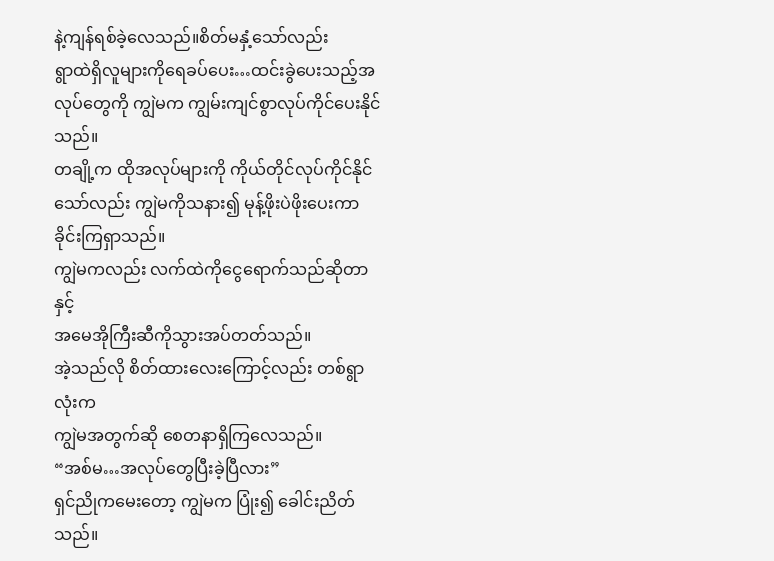နဲ့ကျန်ရစ်ခဲ့လေသည်။စိတ်မနှံ့သော်လည်း
ရွာထဲရှိလူများကိုရေခပ်ပေး…ထင်းခွဲပေးသည့်အလုပ်တွေကို ကျွဲမက ကျွမ်းကျင်စွာလုပ်ကိုင်ပေးနိုင်သည်။
တချို့က ထိုအလုပ်များကို ကိုယ်တိုင်လုပ်ကိုင်နိုင်သော်လည်း ကျွဲမကိုသနား၍ မုန့်ဖိုးပဲဖိုးပေးကာ
ခိုင်းကြရှာသည်။
ကျွဲမကလည်း လက်ထဲကိုငွေရောက်သည်ဆိုတာနှင့်
အမေအိုကြီးဆီကိုသွားအပ်တတ်သည်။
အဲ့သည်လို စိတ်ထားလေးကြောင့်လည်း တစ်ရွာလုံးက
ကျွဲမအတွက်ဆို စေတနာရှိကြလေသည်။
“အစ်မ…အလုပ်တွေပြီးခဲ့ပြီလား”
ရှင်ညိုကမေးတော့ ကျွဲမက ပြုံး၍ ခေါင်းညိတ်သည်။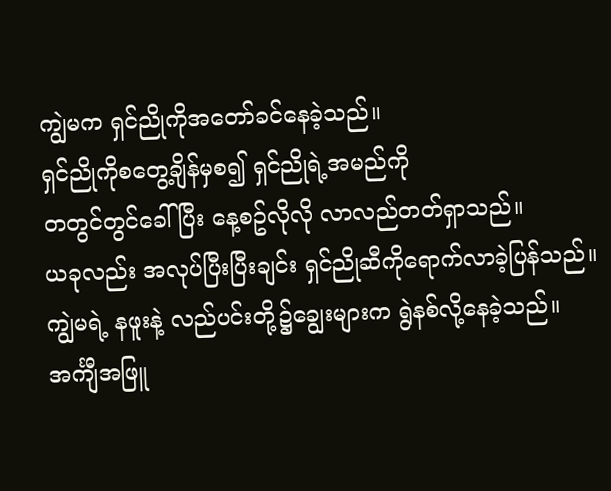ကျွဲမက ရှင်ညိုကိုအတော်ခင်နေခဲ့သည်။
ရှင်ညိုကိုစတွေ့ချိန်မှစ၍ ရှင်ညိုရဲ့အမည်ကို
တတွင်တွင်ခေါ်ပြီး နေ့စဥ်လိုလို လာလည်တတ်ရှာသည်။
ယခုလည်း အလုပ်ပြီးပြီးချင်း ရှင်ညိုဆီကိုရောက်လာခဲ့ပြန်သည်။ကျွဲမရဲ့ နဖူးနဲ့ လည်ပင်းတို့၌ချွေးများက ရွဲနစ်လို့နေခဲ့သည်။
အင်္ကျီအဖြူ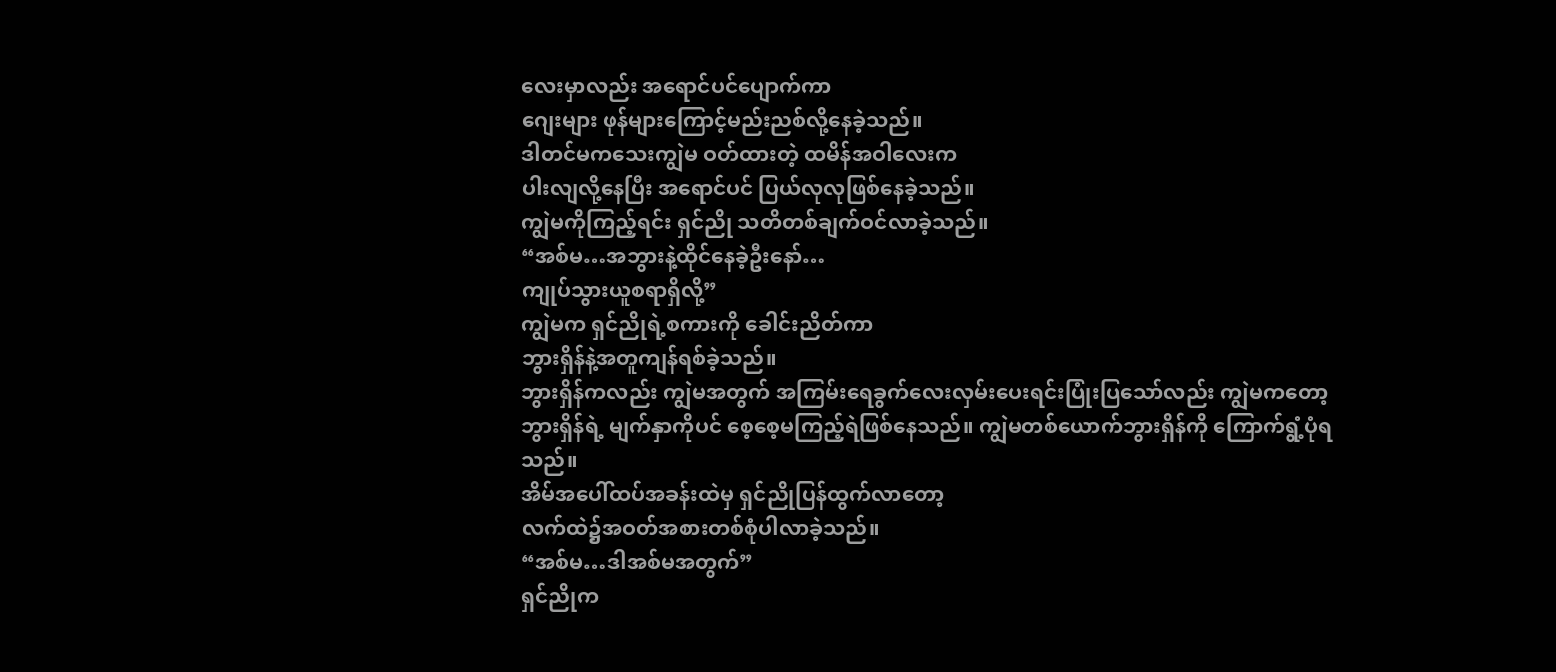လေးမှာလည်း အရောင်ပင်ပျောက်ကာ
ဂျေးများ ဖုန်များကြောင့်မည်းညစ်လို့နေခဲ့သည်။
ဒါတင်မကသေးကျွဲမ ဝတ်ထားတဲ့ ထမိန်အဝါလေးက
ပါးလျလို့နေပြီး အရောင်ပင် ပြယ်လုလုဖြစ်နေခဲ့သည်။
ကျွဲမကိုကြည့်ရင်း ရှင်ညို သတိတစ်ချက်ဝင်လာခဲ့သည်။
“အစ်မ…အဘွားနဲ့ထိုင်နေခဲ့ဦးနော်…
ကျုပ်သွားယူစရာရှိလို့”
ကျွဲမက ရှင်ညိုရဲ့စကားကို ခေါင်းညိတ်ကာ
ဘွားရှိန်နဲ့အတူကျန်ရစ်ခဲ့သည်။
ဘွားရှိန်ကလည်း ကျွဲမအတွက် အကြမ်းရေခွက်လေးလှမ်းပေးရင်းပြုံးပြသော်လည်း ကျွဲမကတော့
ဘွားရှိန်ရဲ့ မျက်နှာကိုပင် စေ့စေ့မကြည့်ရဲဖြစ်နေသည်။ ကျွဲမတစ်ယောက်ဘွားရှိန်ကို ကြောက်ရွံ့ပုံရသည်။
အိမ်အပေါ်ထပ်အခန်းထဲမှ ရှင်ညိုပြန်ထွက်လာတော့
လက်ထဲ၌အဝတ်အစားတစ်စုံပါလာခဲ့သည်။
“အစ်မ…ဒါအစ်မအတွက်”
ရှင်ညိုက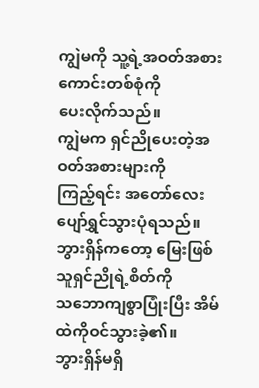ကျွဲမကို သူ့ရဲ့အဝတ်အစားကောင်းတစ်စုံကို
ပေးလိုက်သည်။
ကျွဲမက ရှင်ညိုပေးတဲ့အဝတ်အစားများကို
ကြည့်ရင်း အတော်လေးပျော်ရွှင်သွားပုံရသည်။
ဘွားရှိန်ကတော့ မြေးဖြစ်သူရှင်ညိုရဲ့စိတ်ကို
သဘောကျစွာပြုံးပြီး အိမ်ထဲကိုဝင်သွားခဲ့၏။
ဘွားရှိန်မရှိ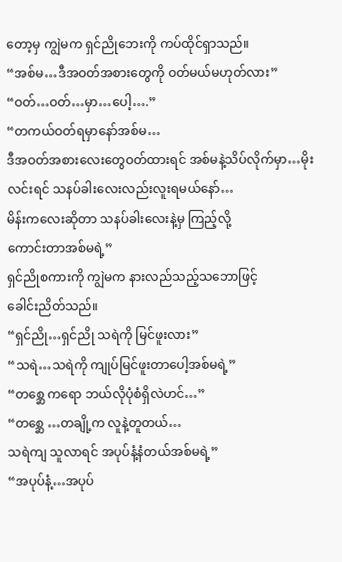တော့မှ ကျွဲမက ရှင်ညိုဘေးကို ကပ်ထိုင်ရှာသည်။
“အစ်မ…ဒီအဝတ်အစားတွေကို ဝတ်မယ်မဟုတ်လား”
“ဝတ်…ဝတ်…မှာ…ပေါ့….”
“တကယ်ဝတ်ရမှာနော်အစ်မ…
ဒီအဝတ်အစားလေးတွေဝတ်ထားရင် အစ်မနဲ့သိပ်လိုက်မှာ…မိုးလင်းရင် သနပ်ခါးလေးလည်းလူးရမယ်နော်…
မိန်းကလေးဆိုတာ သနပ်ခါးလေးနဲ့မှ ကြည့်လို့
ကောင်းတာအစ်မရဲ့”
ရှင်ညိုစကားကို ကျွဲမက နားလည်သည့်သဘောဖြင့်
ခေါင်းညိတ်သည်။
“ရှင်ညို…ရှင်ညို သရဲကို မြင်ဖူးလား”
“သရဲ…သရဲကို ကျုပ်မြင်ဖူးတာပေါ့အစ်မရဲ့”
“တစ္ဆေ ကရော ဘယ်လိုပုံစံရှိလဲဟင်…”
“တစ္ဆေ …တချို့က လူနဲ့တူတယ်…
သရဲကျ သူလာရင် အပုပ်နံ့နံတယ်အစ်မရဲ့”
“အပုပ်နံ့…အပုပ်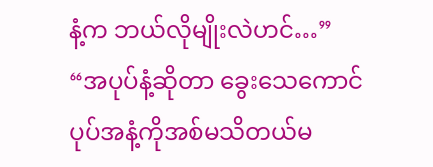နံ့က ဘယ်လိုမျိုးလဲဟင်…”
“အပုပ်နံ့ဆိုတာ ခွေးသေကောင်ပုပ်အနံ့ကိုအစ်မသိတယ်မ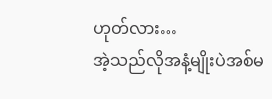ဟုတ်လား…
အဲ့သည်လိုအနံ့မျိုးပဲအစ်မ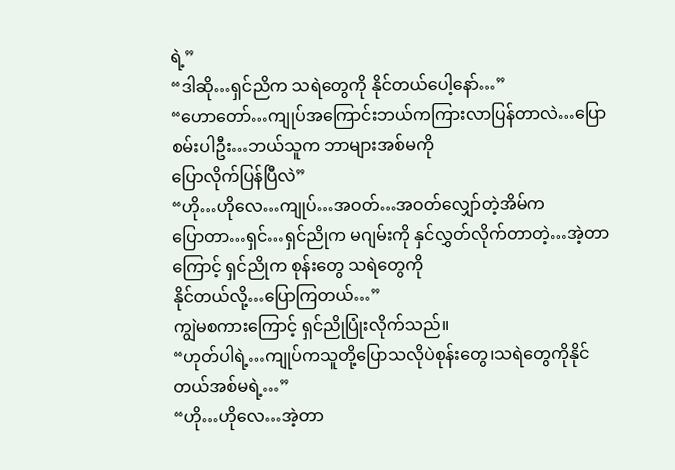ရဲ့”
“ဒါဆို…ရှင်ညိက သရဲတွေကို နိုင်တယ်ပေါ့နော်…”
“ဟောတော်…ကျုပ်အကြောင်းဘယ်ကကြားလာပြန်တာလဲ…ပြောစမ်းပါဦး…ဘယ်သူက ဘာများအစ်မကို
ပြောလိုက်ပြန်ပြီလဲ”
“ဟို…ဟိုလေ…ကျုပ်…အဝတ်…အဝတ်လျှော်တဲ့အိမ်က
ပြောတာ…ရှင်…ရှင်ညိုက မဂျမ်းကို နှင်လွှတ်လိုက်တာတဲ့…အဲ့တာကြောင့် ရှင်ညိုက စုန်းတွေ သရဲတွေကို
နိုင်တယ်လို့…ပြောကြတယ်…”
ကျွဲမစကားကြောင့် ရှင်ညိုပြုံးလိုက်သည်။
“ဟုတ်ပါရဲ့…ကျုပ်ကသူတို့ပြောသလိုပဲစုန်းတွေ၊သရဲတွေကိုနိုင်တယ်အစ်မရဲ့…”
“ဟို…ဟိုလေ…အဲ့တာ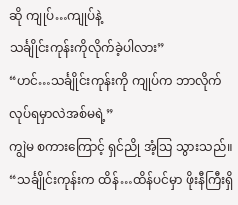ဆို ကျုပ်…ကျုပ်နဲ့
သင်္ချိုင်းကုန်းကိုလိုက်ခဲ့ပါလား”
“ဟင်…သင်္ချိုင်းကုန်းကို ကျုပ်က ဘာလိုက်လုပ်ရမှာလဲအစ်မရဲ့”
ကျွဲမ စကားကြောင့် ရှင်ညို အံ့သြ သွားသည်။
“သင်္ချိုင်းကုန်းက ထိန်…ထိန်ပင်မှာ ဖိုးနီကြီးရှိ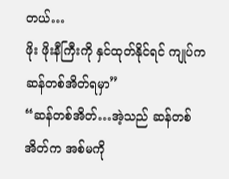တယ်…
ဖိုး ဖိုးနီကြီးကို နှင်ထုတ်နိုင်ရင် ကျုပ်က ဆန်တစ်အိတ်ရမှာ”
“ဆန်တစ်အိတ်…အဲ့သည် ဆန်တစ်အိတ်က အစ်မကို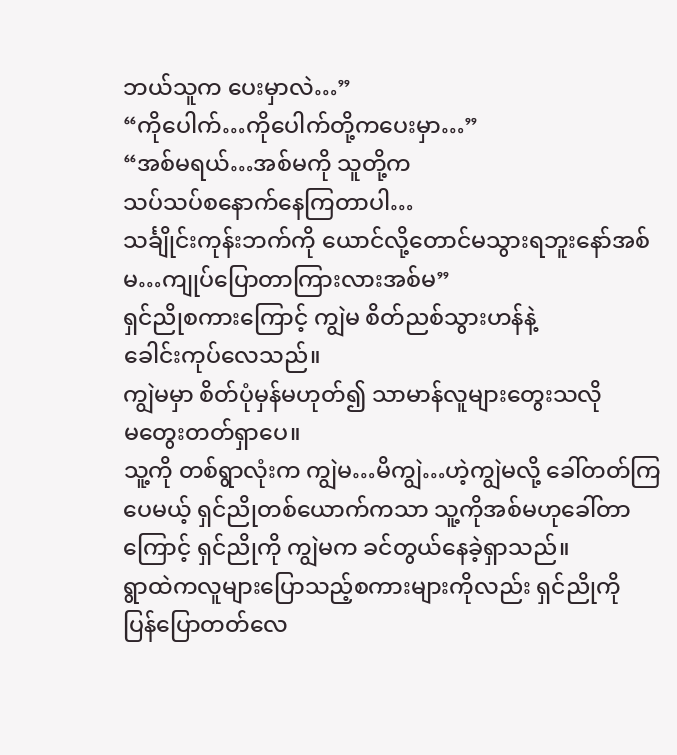ဘယ်သူက ပေးမှာလဲ…”
“ကိုပေါက်…ကိုပေါက်တို့ကပေးမှာ…”
“အစ်မရယ်…အစ်မကို သူတို့က
သပ်သပ်စနောက်နေကြတာပါ…
သင်္ချိုင်းကုန်းဘက်ကို ယောင်လို့တောင်မသွားရဘူးနော်အစ်မ…ကျုပ်ပြောတာကြားလားအစ်မ”
ရှင်ညိုစကားကြောင့် ကျွဲမ စိတ်ညစ်သွားဟန်နဲ့
ခေါင်းကုပ်လေသည်။
ကျွဲမမှာ စိတ်ပုံမှန်မဟုတ်၍ သာမာန်လူများတွေးသလို
မတွေးတတ်ရှာပေ။
သူ့ကို တစ်ရွာလုံးက ကျွဲမ…မိကျွဲ…ဟဲ့ကျွဲမလို့ ခေါ်တတ်ကြပေမယ့် ရှင်ညိုတစ်ယောက်ကသာ သူ့ကိုအစ်မဟုခေါ်တာကြောင့် ရှင်ညိုကို ကျွဲမက ခင်တွယ်နေခဲ့ရှာသည်။
ရွာထဲကလူများပြောသည့်စကားများကိုလည်း ရှင်ညိုကို
ပြန်ပြောတတ်လေ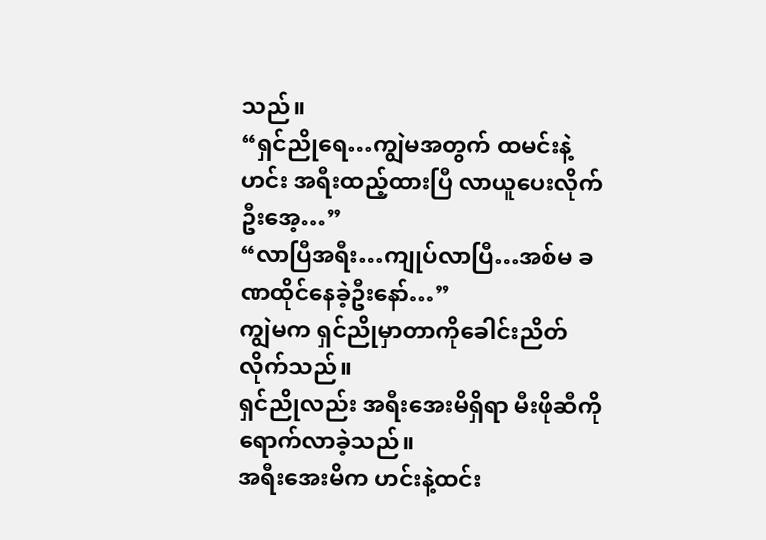သည်။
“ရှင်ညိုရေ…ကျွဲမအတွက် ထမင်းနဲ့ဟင်း အရီးထည့်ထားပြီ လာယူပေးလိုက်ဦးအေ့…”
“လာပြီအရီး…ကျုပ်လာပြီ…အစ်မ ခဏထိုင်နေခဲ့ဦးနော်…”
ကျွဲမက ရှင်ညိုမှာတာကိုခေါင်းညိတ်လိုက်သည်။
ရှင်ညိုလည်း အရီးအေးမိရှိရာ မီးဖိုဆီကို
ရောက်လာခဲ့သည်။
အရီးအေးမိက ဟင်းနဲ့ထင်း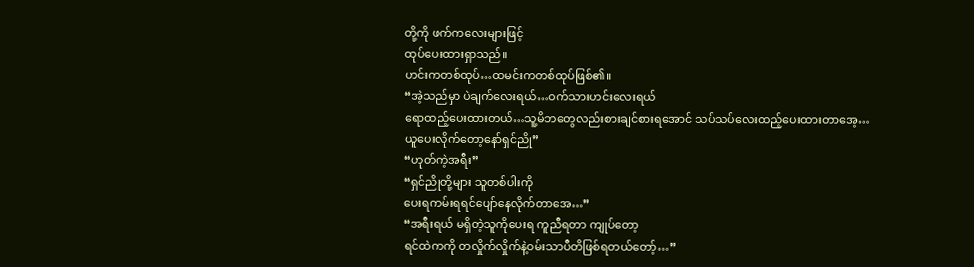တို့ကို ဖက်ကလေးများဖြင့်
ထုပ်ပေးထားရှာသည်။
ဟင်းကတစ်ထုပ်…ထမင်းကတစ်ထုပ်ဖြစ်၏။
“အဲ့သည်မှာ ပဲချက်လေးရယ်…ဝက်သားဟင်းလေးရယ်
ရောထည့်ပေးထားတယ်…သူ့မိဘတွေလည်းစားချင်စားရအောင် သပ်သပ်လေးထည့်ပေးထားတာအေ့…
ယူပေးလိုက်တော့နော်ရှင်ညို”
“ဟုတ်ကဲ့အရီး”
“ရှင်ညိုတို့များ သူတစ်ပါးကို
ပေးရကမ်းရရင်ပျော်နေလိုက်တာအေ…”
“အရီးရယ် မရှိတဲ့သူကိုပေးရ ကူညီရတာ ကျုပ်တော့
ရင်ထဲကကို တလှိုက်လှိုက်နဲ့ဝမ်းသာပီတိဖြစ်ရတယ်တော့်…”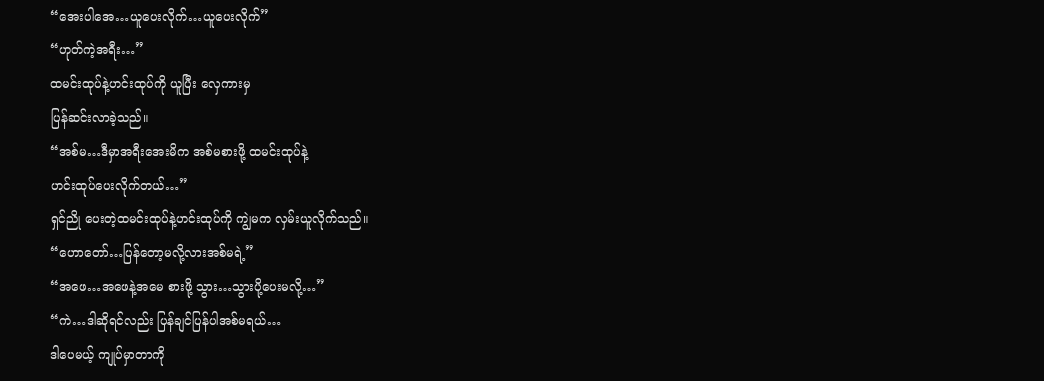“အေးပါအေ…ယူပေးလိုက်…ယူပေးလိုက်”
“ဟုတ်ကဲ့အရီး…”
ထမင်းထုပ်နဲ့ဟင်းထုပ်ကို ယူပြီး လှေကားမှ
ပြန်ဆင်းလာခဲ့သည်။
“အစ်မ…ဒီမှာအရီးအေးမိက အစ်မစားဖို့ ထမင်းထုပ်နဲ့
ဟင်းထုပ်ပေးလိုက်တယ်…”
ရှင်ညို ပေးတဲ့ထမင်းထုပ်နဲ့ဟင်းထုပ်ကို ကျွဲမက လှမ်းယူလိုက်သည်။
“ဟောတော်…ပြန်တော့မလို့လားအစ်မရဲ့”
“အဖေ…အဖေနဲ့အမေ စားဖို့ သွား…သွားပို့ပေးမလို့…”
“ကဲ…ဒါဆိုရင်လည်း ပြန်ချင်ပြန်ပါအစ်မရယ်…
ဒါပေမယ့် ကျုပ်မှာတာကို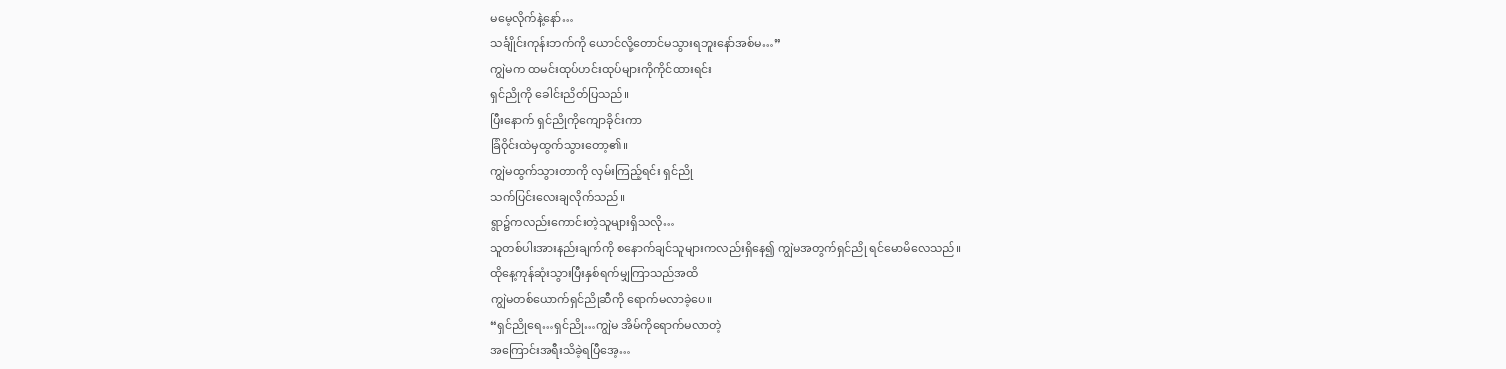မမေ့လိုက်နဲ့နော်…
သင်္ချိုင်းကုန်းဘက်ကို ယောင်လို့တောင်မသွားရဘူးနော်အစ်မ…”
ကျွဲမက ထမင်းထုပ်ဟင်းထုပ်များကိုကိုင်ထားရင်း
ရှင်ညိုကို ခေါင်းညိတ်ပြသည်။
ပြီးနောက် ရှင်ညိုကိုကျောခိုင်းကာ
ခြံဝိုင်းထဲမှထွက်သွားတော့၏။
ကျွဲမထွက်သွားတာကို လှမ်းကြည့်ရင်း ရှင်ညို
သက်ပြင်းလေးချလိုက်သည်။
ရွာ၌ကလည်းကောင်းတဲ့သူများရှိသလို…
သူတစ်ပါးအားနည်းချက်ကို စနောက်ချင်သူများကလည်းရှိနေ၍ ကျွဲမအတွက်ရှင်ညို ရင်မောမိလေသည်။
ထိုနေ့ကုန်ဆုံးသွားပြီးနှစ်ရက်မျှကြာသည်အထိ
ကျွဲမတစ်ယောက်ရှင်ညိုဆီကို ရောက်မလာခဲ့ပေ။
“ရှင်ညိုရေ…ရှင်ညို…ကျွဲမ အိမ်ကိုရောက်မလာတဲ့
အကြောင်းအရီးသိခဲ့ရပြီအေ့…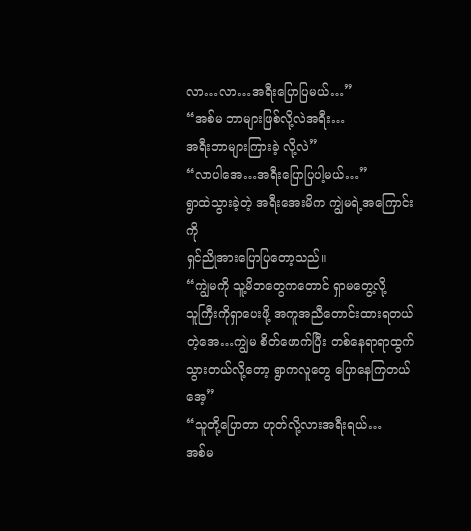လာ…လာ…အရီးပြောပြမယ်…”
“အစ်မ ဘာများဖြစ်လို့လဲအရီး…
အရီးဘာများကြားခဲ့ လို့လဲ”
“လာပါအေ…အရီးပြောပြပါ့မယ်…”
ရွာထဲသွားခဲ့တဲ့ အရီးအေးမိက ကျွဲမရဲ့အကြောင်းကို
ရှင်ညိုအားပြောပြတော့သည်။
“ကျွဲမကို သူ့မိဘတွေကတောင် ရှာမတွေ့လို့
သူကြီးကိုရှာပေးဖို့ အကူအညီတောင်းထားရတယ်တဲ့အေ…ကျွဲမ စိတ်ဖောက်ပြီး တစ်နေရာရာထွက်သွားတယ်လို့တော့ ရွာကလူတွေ ပြောနေကြတယ်အေ့”
“သူတို့ပြောတာ ဟုတ်လို့လားအရီးရယ်…
အစ်မ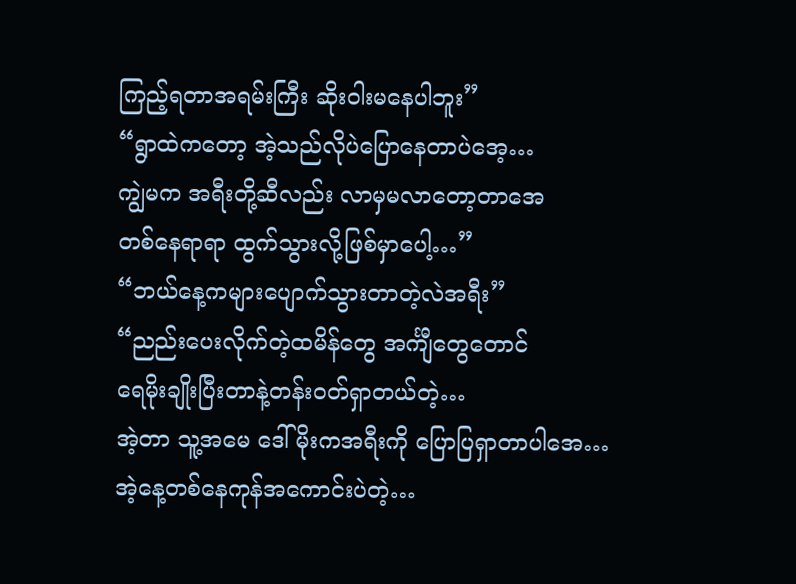ကြည့်ရတာအရမ်းကြီး ဆိုးဝါးမနေပါဘူး”
“ရွာထဲကတော့ အဲ့သည်လိုပဲပြောနေတာပဲအေ့…
ကျွဲမက အရီးတို့ဆီလည်း လာမှမလာတော့တာအေ
တစ်နေရာရာ ထွက်သွားလို့ဖြစ်မှာပေါ့…”
“ဘယ်နေ့ကများပျောက်သွားတာတဲ့လဲအရီး”
“ညည်းပေးလိုက်တဲ့ထမိန်တွေ အင်္ကျီတွေတောင်
ရေမိုးချိုးပြီးတာနဲ့တန်းဝတ်ရှာတယ်တဲ့…
အဲ့တာ သူ့အမေ ဒေါ်မိုးကအရီးကို ပြောပြရှာတာပါအေ…
အဲ့နေ့တစ်နေကုန်အကောင်းပဲတဲ့…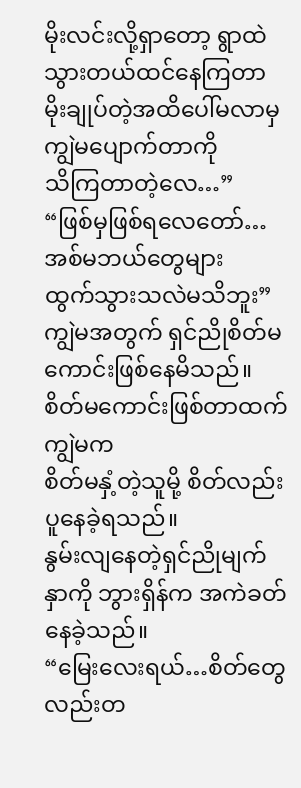မိုးလင်းလို့ရှာတော့ ရွာထဲသွားတယ်ထင်နေကြတာ
မိုးချုပ်တဲ့အထိပေါ်မလာမှ ကျွဲမပျောက်တာကို
သိကြတာတဲ့လေ…”
“ဖြစ်မှဖြစ်ရလေတော်…အစ်မဘယ်တွေများ
ထွက်သွားသလဲမသိဘူး”
ကျွဲမအတွက် ရှင်ညိုစိတ်မကောင်းဖြစ်နေမိသည်။
စိတ်မကောင်းဖြစ်တာထက် ကျွဲမက
စိတ်မနှံ့တဲ့သူမို့ စိတ်လည်းပူနေခဲ့ရသည်။
နွမ်းလျနေတဲ့ရှင်ညိုမျက်နှာကို ဘွားရှိန်က အကဲခတ်နေခဲ့သည်။
“မြေးလေးရယ်…စိတ်တွေလည်းတ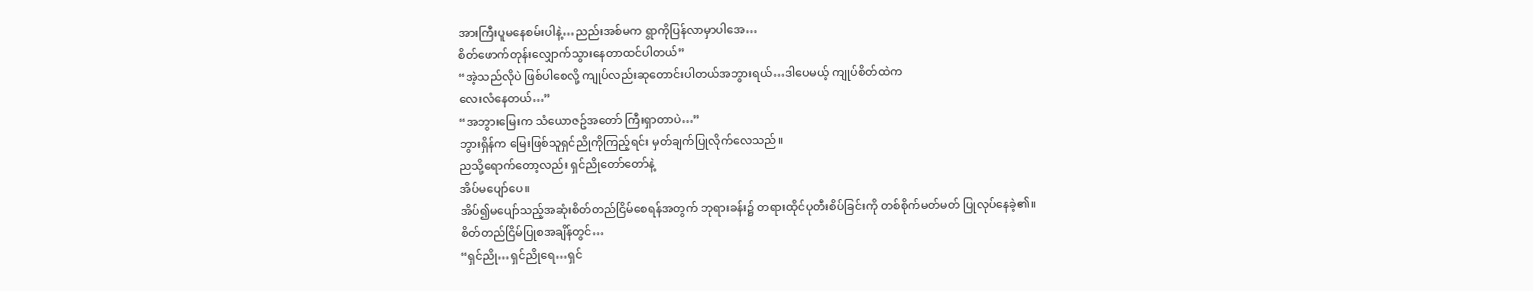အားကြီးပူမနေစမ်းပါနဲ့…ညည်းအစ်မက ရွာကိုပြန်လာမှာပါအေ…
စိတ်ဖောက်တုန်းလျှောက်သွားနေတာထင်ပါတယ်”
“အဲ့သည်လိုပဲ ဖြစ်ပါစေလို့ ကျုပ်လည်းဆုတောင်းပါတယ်အဘွားရယ်…ဒါပေမယ့် ကျုပ်စိတ်ထဲက
လေးလံနေတယ်…”
“အဘွားမြေးက သံယောဇဥ်အတော် ကြီးရှာတာပဲ…”
ဘွားရှိန်က မြေးဖြစ်သူရှင်ညိုကိုကြည့်ရင်း မှတ်ချက်ပြုလိုက်လေသည်။
ညသို့ရောက်တော့လည်း ရှင်ညိုတော်တော်နဲ့
အိပ်မပျော်ပေ။
အိပ်၍မပျော်သည့်အဆုံးစိတ်တည်ငြိမ်စေရန်အတွက် ဘုရားခန်း၌ တရားထိုင်ပုတီးစိပ်ခြင်းကို တစ်စိုက်မတ်မတ် ပြုလုပ်နေခဲ့၏။
စိတ်တည်ငြိမ်ပြုစအချိန်တွင်…
“ရှင်ညို…ရှင်ညိုရေ…ရှင်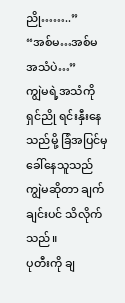ညို……..”
“အစ်မ…အစ်မအသံပဲ…”
ကျွဲမရဲ့အသံကို ရှင်ညို ရင်းနှီးနေသည်မို့ ခြံအပြင်မှခေါ်နေသူသည် ကျွဲမဆိုတာ ချက်ချင်းပင် သိလိုက်သည်။
ပုတီးကို ချ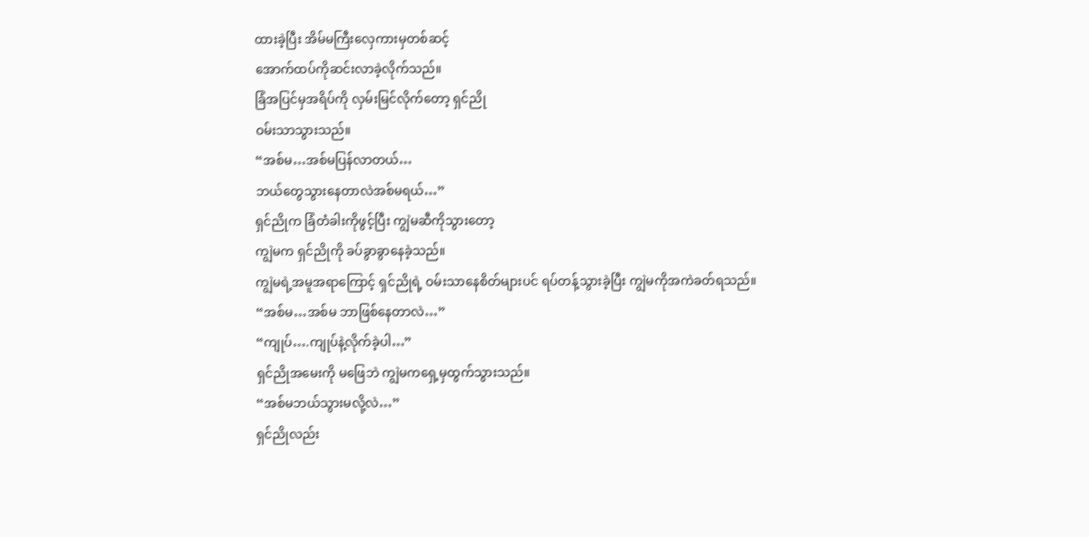ထားခဲ့ပြီး အိမ်မကြီးလှေကားမှတစ်ဆင့်
အောက်ထပ်ကိုဆင်းလာခဲ့လိုက်သည်။
ခြံအပြင်မှအရိပ်ကို လှမ်းမြင်လိုက်တော့ ရှင်ညို
ဝမ်းသာသွားသည်။
“အစ်မ…အစ်မပြန်လာတယ်…
ဘယ်တွေသွားနေတာလဲအစ်မရယ်…”
ရှင်ညိုက ခြံတံခါးကိုဖွင့်ပြီး ကျွဲမဆီကိုသွားတော့
ကျွဲမက ရှင်ညိုကို ခပ်ခွာခွာနေခဲ့သည်။
ကျွဲမရဲ့အမူအရာကြောင့် ရှင်ညိုရဲ့ ဝမ်းသာနေစိတ်များပင် ရပ်တန့်သွားခဲ့ပြီး ကျွဲမကိုအကဲခတ်ရသည်။
“အစ်မ…အစ်မ ဘာဖြစ်နေတာလဲ…”
“ကျုပ်….ကျုပ်နဲ့လိုက်ခဲ့ပါ…”
ရှင်ညိုအမေးကို မဖြေဘဲ ကျွဲမကရှေ့မှထွက်သွားသည်။
“အစ်မဘယ်သွားမလို့လဲ…”
ရှင်ညိုလည်း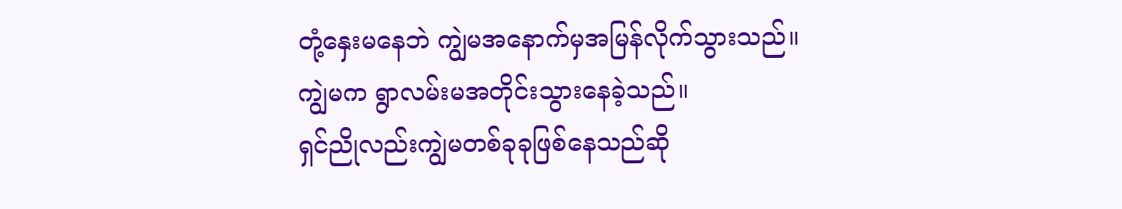တုံ့နှေးမနေဘဲ ကျွဲမအနောက်မှအမြန်လိုက်သွားသည်။
ကျွဲမက ရွာလမ်းမအတိုင်းသွားနေခဲ့သည်။
ရှင်ညိုလည်းကျွဲမတစ်ခုခုဖြစ်နေသည်ဆို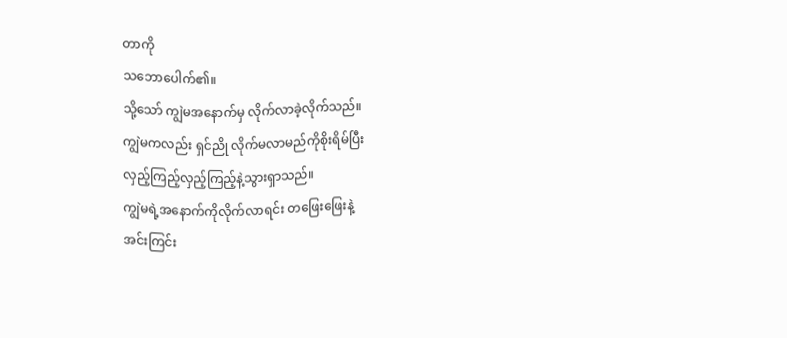တာကို
သဘောပေါက်၏။
သို့သော် ကျွဲမအနောက်မှ လိုက်လာခဲ့လိုက်သည်။
ကျွဲမကလည်း ရှင်ညို လိုက်မလာမည်ကိုစိုးရိမ်ပြီး
လှည့်ကြည့်လှည့်ကြည့်နဲ့သွားရှာသည်။
ကျွဲမရဲ့အနောက်ကိုလိုက်လာရင်း တဖြေးဖြေးနဲ့
အင်းကြင်း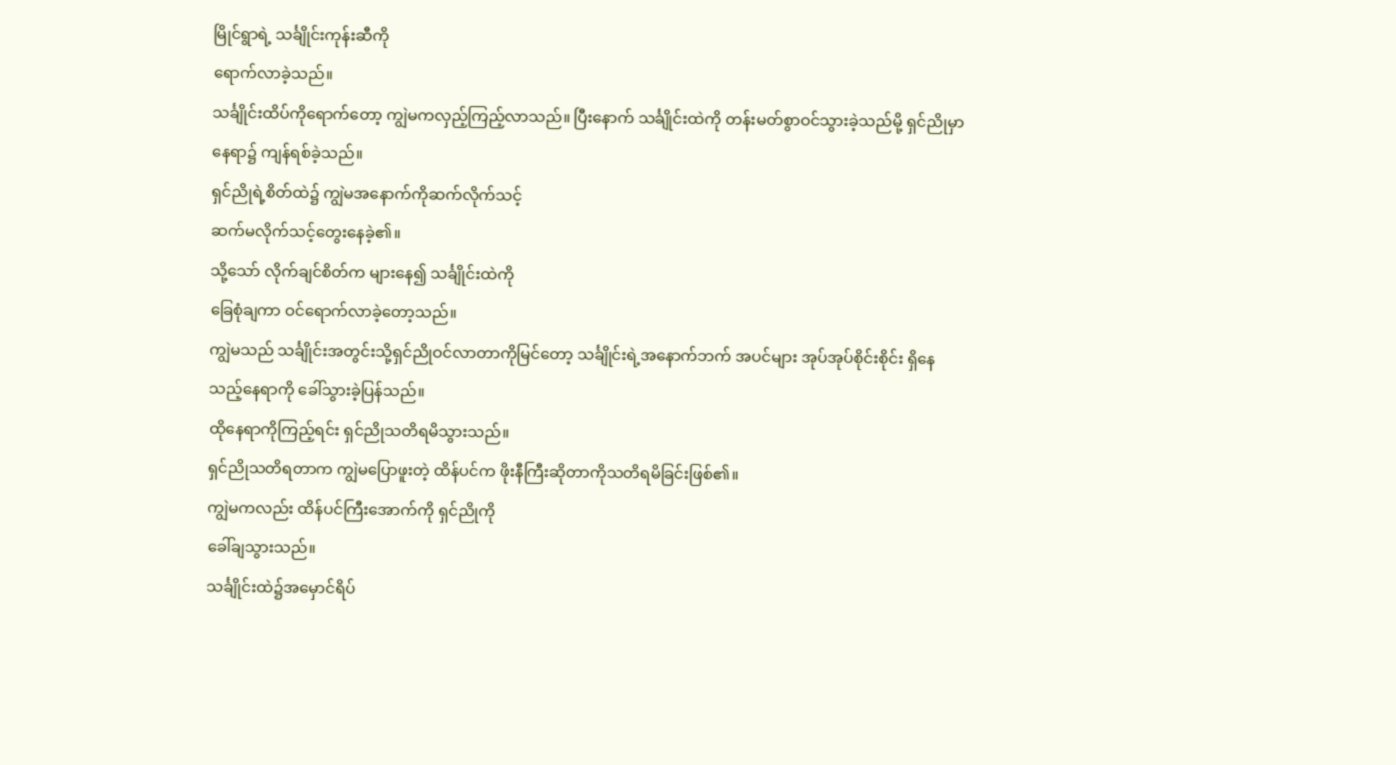မြိုင်ရွာရဲ့ သင်္ချိုင်းကုန်းဆီကို
ရောက်လာခဲ့သည်။
သင်္ချိုင်းထိပ်ကိုရောက်တော့ ကျွဲမကလှည့်ကြည့်လာသည်။ ပြီးနောက် သင်္ချိုင်းထဲကို တန်းမတ်စွာဝင်သွားခဲ့သည်မို့ ရှင်ညိုမှာ နေရာ၌ ကျန်ရစ်ခဲ့သည်။
ရှင်ညိုရဲ့စိတ်ထဲ၌ ကျွဲမအနောက်ကိုဆက်လိုက်သင့်
ဆက်မလိုက်သင့်တွေးနေခဲ့၏။
သို့သော် လိုက်ချင်စိတ်က များနေ၍ သင်္ချိုင်းထဲကို
ခြေစုံချကာ ဝင်ရောက်လာခဲ့တော့သည်။
ကျွဲမသည် သင်္ချိုင်းအတွင်းသို့ရှင်ညိုဝင်လာတာကိုမြင်တော့ သင်္ချိုင်းရဲ့အနောက်ဘက် အပင်များ အုပ်အုပ်စိုင်းစိုင်း ရှိနေသည့်နေရာကို ခေါ်သွားခဲ့ပြန်သည်။
ထိုနေရာကိုကြည့်ရင်း ရှင်ညိုသတိရမိသွားသည်။
ရှင်ညိုသတိရတာက ကျွဲမပြောဖူးတဲ့ ထိန်ပင်က ဖိုးနီကြီးဆိုတာကိုသတိရမိခြင်းဖြစ်၏။
ကျွဲမကလည်း ထိန်ပင်ကြီးအောက်ကို ရှင်ညိုကို
ခေါ်ချသွားသည်။
သင်္ချိုင်းထဲ၌အမှောင်ရိပ်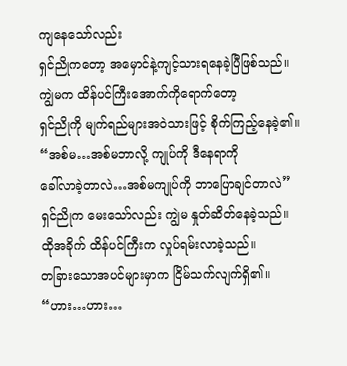ကျနေသော်လည်း
ရှင်ညိုကတော့ အမှောင်နဲ့ကျင့်သားရနေခဲ့ပြီဖြစ်သည်။
ကျွဲမက ထိန်ပင်ကြီးအောက်ကိုရောက်တော့
ရှင်ညိုကို မျက်ရည်များအဝဲသားဖြင့် စိုက်ကြည့်နေခဲ့၏။
“အစ်မ…အစ်မဘာလို့ ကျုပ်ကို ဒီနေရာကို
ခေါ်လာခဲ့တာလဲ…အစ်မကျုပ်ကို ဘာပြောချင်တာလဲ”
ရှင်ညိုက မေးသော်လည်း ကျွဲမ နှုတ်ဆိတ်နေခဲ့သည်။
ထိုအခိုက် ထိန်ပင်ကြီးက လှုပ်ရမ်းလာခဲ့သည်။
တခြားသောအပင်များမှာက ငြိမ်သက်လျက်ရှိ၏။
“ဟား…ဟား…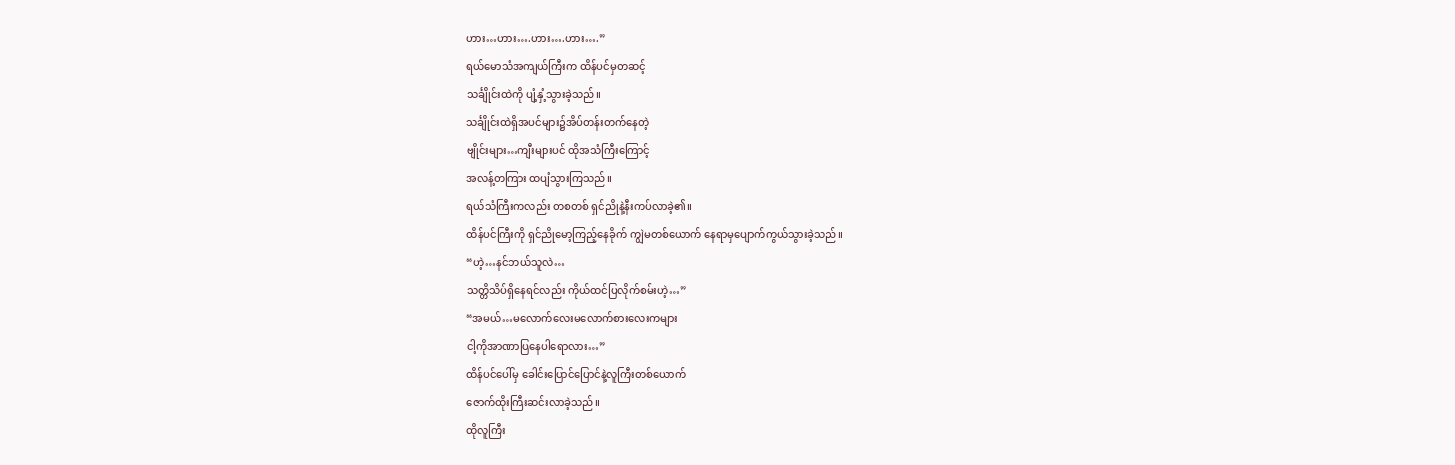ဟား…ဟား….ဟား….ဟား….”
ရယ်မောသံအကျယ်ကြီးက ထိန်ပင်မှတဆင့်
သင်္ချိုင်းထဲကို ပျံ့နှံ့သွားခဲ့သည်။
သင်္ချိုင်းထဲရှိအပင်များ၌အိပ်တန်းတက်နေတဲ့
ဗျိုင်းများ…ကျီးများပင် ထိုအသံကြီးကြောင့်
အလန့်တကြား ထပျံသွားကြသည်။
ရယ်သံကြီးကလည်း တစတစ် ရှင်ညိုနဲ့နီးကပ်လာခဲ့၏။
ထိန်ပင်ကြီးကို ရှင်ညိုမော့ကြည့်နေခိုက် ကျွဲမတစ်ယောက် နေရာမှပျောက်ကွယ်သွားခဲ့သည်။
“ဟဲ့…နင်ဘယ်သူလဲ…
သတ္တိသိပ်ရှိနေရင်လည်း ကိုယ်ထင်ပြလိုက်စမ်းဟဲ့…”
“အမယ်…မလောက်လေးမလောက်စားလေးကများ
ငါ့ကိုအာဏာပြနေပါရောလား…”
ထိန်ပင်ပေါ်မှ ခေါင်းပြောင်ပြောင်နဲ့လူကြီးတစ်ယောက်
ဇောက်ထိုးကြီးဆင်းလာခဲ့သည်။
ထိုလူကြီး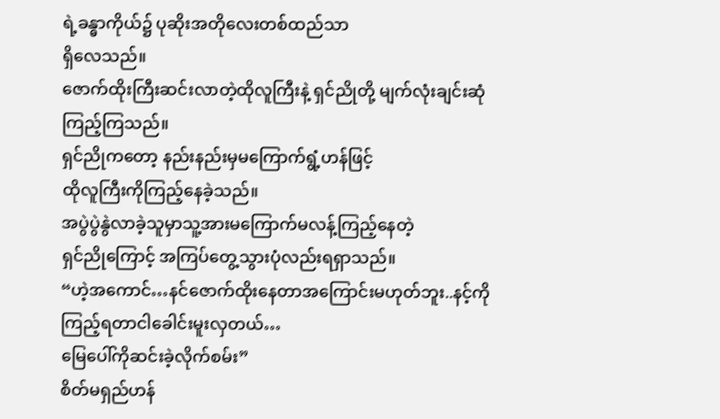ရဲ့ခန္ဓာကိုယ်၌ ပုဆိုးအတိုလေးတစ်ထည်သာ
ရှိလေသည်။
ဇောက်ထိုးကြီးဆင်းလာတဲ့ထိုလူကြီးနဲ့ ရှင်ညိုတို့ မျက်လုံးချင်းဆုံကြည့်ကြသည်။
ရှင်ညိုကတော့ နည်းနည်းမှမကြောက်ရွံ့ဟန်ဖြင့်
ထိုလူကြီးကိုကြည့်နေခဲ့သည်။
အပွဲပွဲနွဲလာခဲ့သူမှာသူ့အားမကြောက်မလန့်ကြည့်နေတဲ့
ရှင်ညိုကြောင့် အကြပ်တွေ့သွားပုံလည်းရရှာသည်။
“ဟဲ့အကောင်…နင်ဇောက်ထိုးနေတာအကြောင်းမဟုတ်ဘူး..နင့်ကိုကြည့်ရတာငါခေါင်းမူးလှတယ်…
မြေပေါ်ကိုဆင်းခဲ့လိုက်စမ်း”
စိတ်မရှည်ဟန်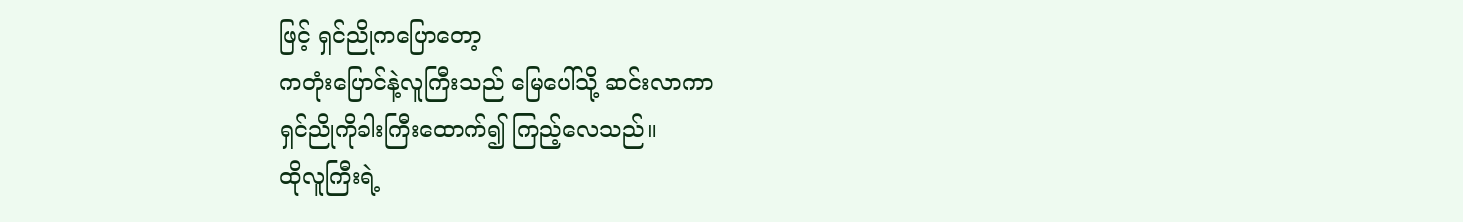ဖြင့် ရှင်ညိုကပြောတော့
ကတုံးပြောင်နဲ့လူကြီးသည် မြေပေါ်သို့ ဆင်းလာကာ
ရှင်ညိုကိုခါးကြီးထောက်၍ ကြည့်လေသည်။
ထိုလူကြီးရဲ့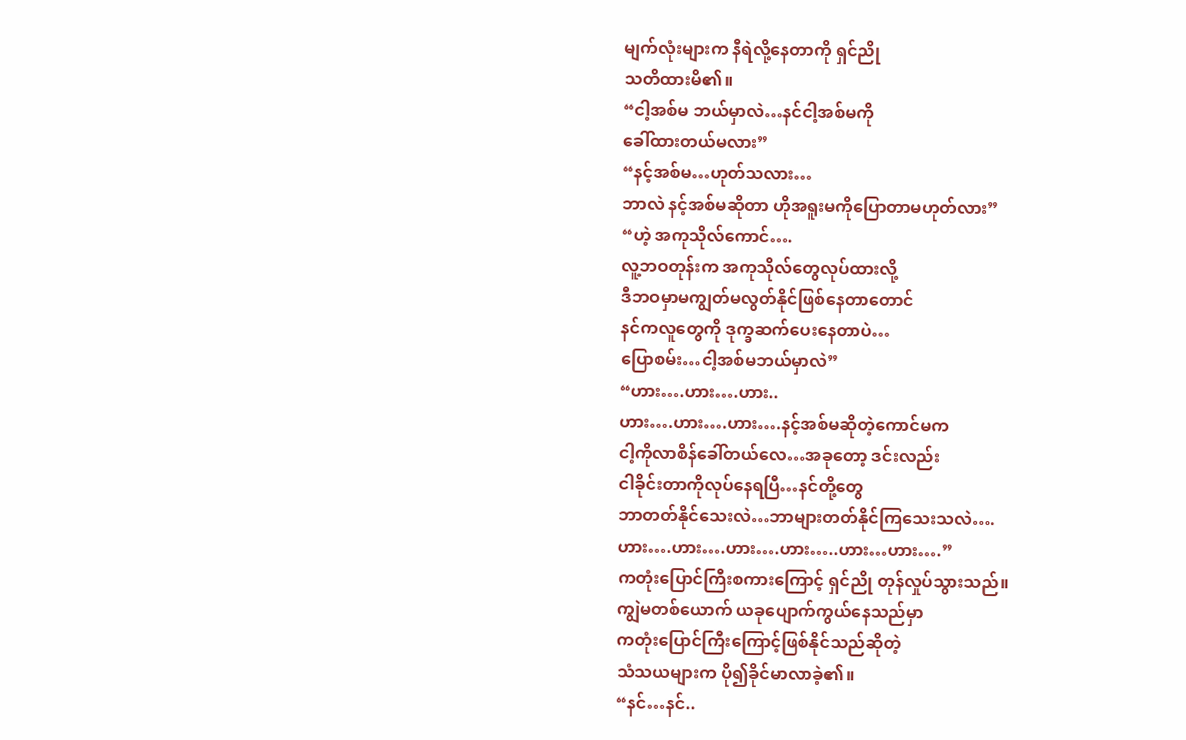မျက်လုံးများက နီရဲလို့နေတာကို ရှင်ညို
သတိထားမိ၏။
“ငါ့အစ်မ ဘယ်မှာလဲ…နင်ငါ့အစ်မကို
ခေါ်ထားတယ်မလား”
“နင့်အစ်မ…ဟုတ်သလား…
ဘာလဲ နင့်အစ်မဆိုတာ ဟိုအရူးမကိုပြောတာမဟုတ်လား”
“ဟဲ့ အကုသိုလ်ကောင်….
လူ့ဘဝတုန်းက အကုသိုလ်တွေလုပ်ထားလို့
ဒီဘဝမှာမကျွတ်မလွတ်နိုင်ဖြစ်နေတာတောင်
နင်ကလူတွေကို ဒုက္ခဆက်ပေးနေတာပဲ…
ပြောစမ်း…ငါ့အစ်မဘယ်မှာလဲ”
“ဟား….ဟား….ဟား..
ဟား….ဟား….ဟား….နင့်အစ်မဆိုတဲ့ကောင်မက
ငါ့ကိုလာစိန်ခေါ်တယ်လေ…အခုတော့ ဒင်းလည်း
ငါခိုင်းတာကိုလုပ်နေရပြီ…နင်တို့တွေ
ဘာတတ်နိုင်သေးလဲ…ဘာများတတ်နိုင်ကြသေးသလဲ….
ဟား….ဟား….ဟား….ဟား…..ဟား…ဟား….”
ကတုံးပြောင်ကြီးစကားကြောင့် ရှင်ညို တုန်လှုပ်သွားသည်။
ကျွဲမတစ်ယောက် ယခုပျောက်ကွယ်နေသည်မှာ
ကတုံးပြောင်ကြီးကြောင့်ဖြစ်နိုင်သည်ဆိုတဲ့
သံသယများက ပို၍ခိုင်မာလာခဲ့၏။
“နင်…နင်..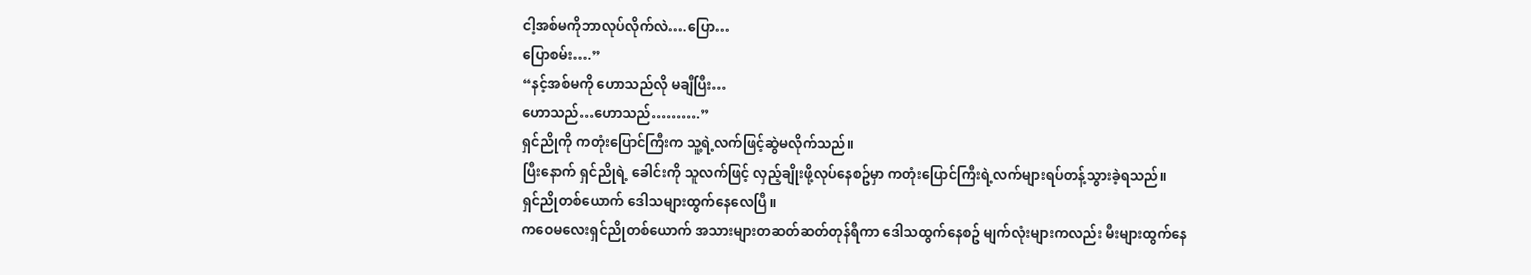ငါ့အစ်မကိုဘာလုပ်လိုက်လဲ….ပြော…
ပြောစမ်း….”
“နင့်အစ်မကို ဟောသည်လို မချီပြီး…
ဟောသည်…ဟောသည်……….”
ရှင်ညိုကို ကတုံးပြောင်ကြီးက သူ့ရဲ့လက်ဖြင့်ဆွဲမလိုက်သည်။
ပြီးနောက် ရှင်ညိုရဲ့ ခေါင်းကို သူလက်ဖြင့် လှည့်ချိုးဖို့လုပ်နေစဥ်မှာ ကတုံးပြောင်ကြီးရဲ့လက်များရပ်တန့်သွားခဲ့ရသည်။
ရှင်ညိုတစ်ယောက် ဒေါသများထွက်နေလေပြီ။
ကဝေမလေးရှင်ညိုတစ်ယောက် အသားများတဆတ်ဆတ်တုန်ရီကာ ဒေါသထွက်နေစဥ် မျက်လုံးများကလည်း မီးများထွက်နေ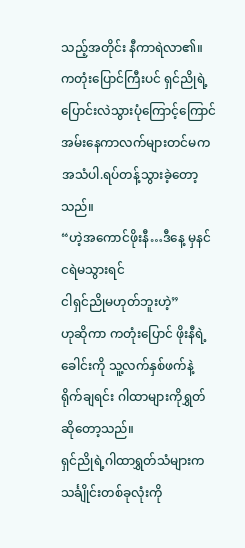သည့်အတိုင်း နီကာရဲလာ၏။
ကတုံးပြောင်ကြီးပင် ရှင်ညိုရဲ့ပြောင်းလဲသွားပုံကြောင့်ကြောင်အမ်းနေကာလက်များတင်မက အသံပါ.ရပ်တန့်သွားခဲ့တော့သည်။
“ဟဲ့အကောင်ဖိုးနီ…ဒီနေ့ မှနင်ငရဲမသွားရင်
ငါရှင်ညိုမဟုတ်ဘူးဟဲ့”
ဟုဆိုကာ ကတုံးပြောင် ဖိုးနီရဲ့ ခေါင်းကို သူ့လက်နှစ်ဖက်နဲ့ ရိုက်ချရင်း ဂါထာများကိုရွှတ်ဆိုတော့သည်။
ရှင်ညိုရဲ့ဂါထာရွှတ်သံများက သင်္ချိုင်းတစ်ခုလုံးကို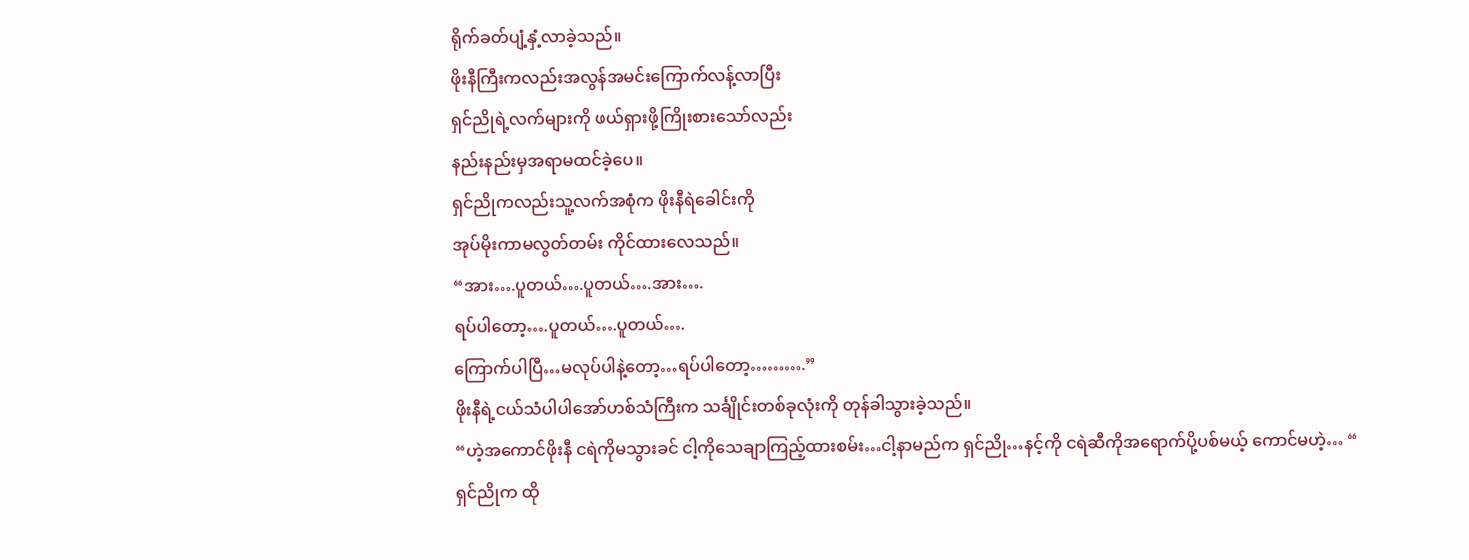ရိုက်ခတ်ပျံ့နှံ့လာခဲ့သည်။
ဖိုးနီကြီးကလည်းအလွန်အမင်းကြောက်လန့်လာပြီး
ရှင်ညိုရဲ့လက်များကို ဖယ်ရှားဖို့ကြိုးစားသော်လည်း
နည်းနည်းမှအရာမထင်ခဲ့ပေ။
ရှင်ညိုကလည်းသူ့လက်အစုံက ဖိုးနီရဲခေါင်းကို
အုပ်မိုးကာမလွတ်တမ်း ကိုင်ထားလေသည်။
“အား….ပူတယ်….ပူတယ်….အား….
ရပ်ပါတော့….ပူတယ်….ပူတယ်….
ကြောက်ပါပြီ…မလုပ်ပါနဲ့တော့…ရပ်ပါတော့……….”
ဖိုးနီရဲ့ငယ်သံပါပါအော်ဟစ်သံကြီးက သင်္ချိုင်းတစ်ခုလုံးကို တုန်ခါသွားခဲ့သည်။
“ဟဲ့အကောင်ဖိုးနီ ငရဲကိုမသွားခင် ငါ့ကိုသေချာကြည့်ထားစမ်း…ငါ့နာမည်က ရှင်ညို…နင့်ကို ငရဲဆီကိုအရောက်ပို့ပစ်မယ့် ကောင်မဟဲ့… “
ရှင်ညိုက ထို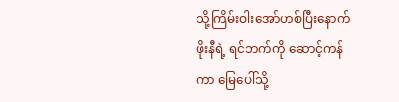သို့ကြိမ်းဝါးအော်ဟစ်ပြီးနောက်
ဖိုးနီရဲ့ ရင်ဘက်ကို ဆောင့်ကန်ကာ မြေပေါ်သို့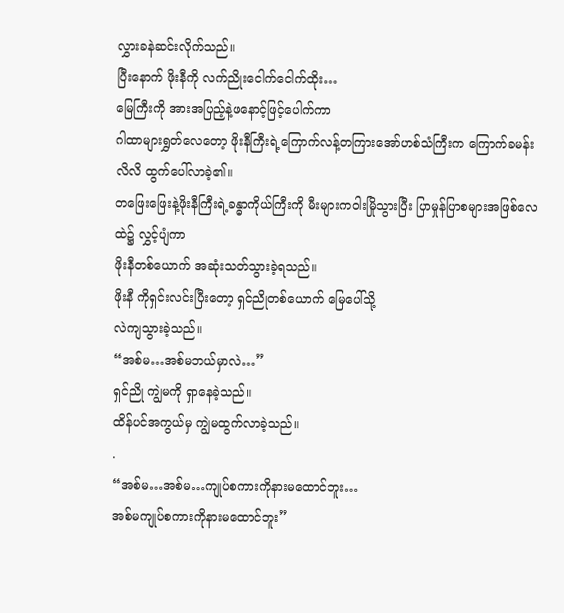လွှားခနဲဆင်းလိုက်သည်။
ပြီးနောက် ဖိုးနီကို လက်ညိုးငေါက်ငေါက်ထိုး…
မြေကြီးကို အားအပြည့်နဲ့ဖနောင့်ဖြင့်ပေါက်ကာ
ဂါထာများရွှတ်လေတော့ ဖိုးနီကြီးရဲ့ကြောက်လန့်တကြားအော်ဟစ်သံကြီးက ကြောက်ခမန်းလိလိ ထွက်ပေါ်လာခဲ့၏။
တဖြေးဖြေးနဲ့ဖိုးနီကြီးရဲ့ခန္ဓာကိုယ်ကြီးကို မီးများကဝါးမြိုသွားပြီး ပြာမှုန်ပြာစများအဖြစ်လေထဲ၌ လွှင့်ပျံကာ
ဖိုးနီတစ်ယောက် အဆုံးသတ်သွားခဲ့ရသည်။
ဖိုးနီ ကိုရှင်းလင်းပြီးတော့ ရှင်ညိုတစ်ယောက် မြေပေါ်သို့
လဲကျသွားခဲ့သည်။
“အစ်မ…အစ်မဘယ်မှာလဲ…”
ရှင်ညို ကျွဲမကို ရှာနေခဲ့သည်။
ထိန်ပင်အကွယ်မှ ကျွဲမထွက်လာခဲ့သည်။
.
“အစ်မ…အစ်မ…ကျုပ်စကားကိုနားမထောင်ဘူး…
အစ်မကျုပ်စကားကိုနားမထောင်ဘူး”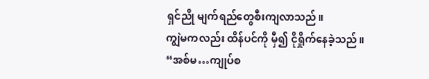ရှင်ညို မျက်ရည်တွေစီးကျလာသည်။
ကျွဲမကလည်း ထိန်ပင်ကို မှီ၍ ငိုရှိုက်နေခဲ့သည်။
“အစ်မ…ကျုပ်စ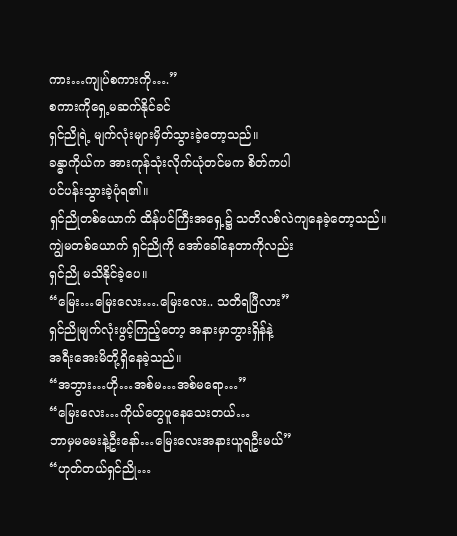ကား…ကျုပ်စကားကို….”
စကားကိုရှေ့မဆက်နိုင်ခင်
ရှင်ညိုရဲ့ မျက်လုံးများမှိတ်သွားခဲ့တော့သည်။
ခန္ဓာကိုယ်က အားကုန်သုံးလိုက်ယုံတင်မက စိတ်ကပါ
ပင်ပန်းသွားခဲ့ပုံရ၏။
ရှင်ညိုတစ်ယောက် ထိန်ပင်ကြီးအရှေ့၌ သတိလစ်လဲကျနေခဲ့တော့သည်။
ကျွဲမတစ်ယောက် ရှင်ညိုကို အော်ခေါ်နေတာကိုလည်း
ရှင်ညို မသိနိုင်ခဲ့ပေ။
“မြေး…မြေးလေး….မြေးလေး.. သတိရပြီလား”
ရှင်ညိုမျက်လုံးဖွင့်ကြည့်တော့ အနားမှာဘွားရှိန်နဲ့
အရီးအေးမိတို့ရှိနေခဲ့သည်။
“အဘွား…ဟို…အစ်မ…အစ်မရော…”
“မြေးလေး…ကိုယ်တွေပူနေသေးတယ်…
ဘာမှမမေးနဲ့ဦးနော်…မြေးလေးအနားယူရဦးမယ်”
“ဟုတ်တယ်ရှင်ညို…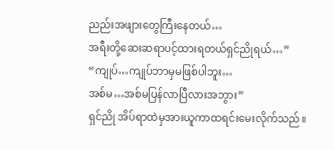ညည်းအဖျားတွေကြီးနေတယ်…
အရီးတို့ဆေးဆရာပင့်ထားရတယ်ရှင်ညိုရယ်…”
“ကျုပ်…ကျုပ်ဘာမှမဖြစ်ပါဘူး…
အစ်မ…အစ်မပြန်လာပြီလားအဘွား”
ရှင်ညို အိပ်ရာထဲမှအားယူကာထရင်းမေးလိုက်သည်။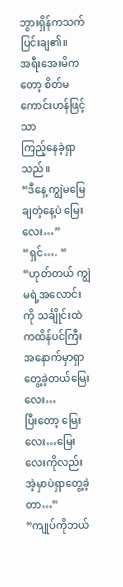ဘွားရှိန်ကသက်ပြင်းချ၏။
အရီးအေးမိကတော့ စိတ်မကောင်းဟန်ဖြင့်သာ
ကြည့်နေခဲ့ရှာသည်။
“ဒီနေ့ ကျွဲမမြေချတဲ့နေ့ပဲ မြေးလေး…”
“ရှင်…. “
“ဟုတ်တယ် ကျွဲမရဲ့အလောင်းကို သင်္ချိုင်းထဲကထိန်ပင်ကြီးအနောက်မှာရှာတွေ့ခဲ့တယ်မြေးလေး…
ပြီးတော့ မြေးလေး…မြေးလေးကိုလည်း အဲ့မှာပဲရှာတွေ့ခဲ့တာ…”
“ကျုပ်ကိုဘယ်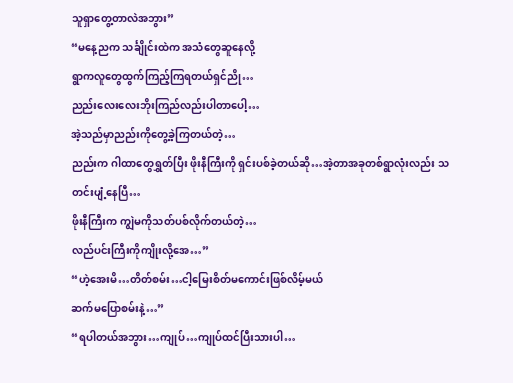သူရှာတွေ့တာလဲအဘွား”
“မနေ့ညက သင်္ချိုင်းထဲက အသံတွေဆူနေလို့
ရွာကလူတွေထွက်ကြည့်ကြရတယ်ရှင်ညို…
ညည်းလေးလေးဘိုးကြည်လည်းပါတာပေါ့…
အဲ့သည်မှာညည်းကိုတွေ့ခဲ့ကြတယ်တဲ့…
ညည်းက ဂါထာတွေရွှတ်ပြီး ဖိုးနီကြီးကို ရှင်းပစ်ခဲ့တယ်ဆို…အဲ့တာအခုတစ်ရွာလုံးလည်း သတင်းပျံ့နေပြီ…
ဖိုးနီကြီးက ကျွဲမကိုသတ်ပစ်လိုက်တယ်တဲ့…
လည်ပင်းကြီးကိုကျိုးလို့အေ…”
“ဟဲ့အေးမိ…တိတ်စမ်း…ငါ့မြေးစိတ်မကောင်းဖြစ်လိမ့်မယ်
ဆက်မပြောစမ်းနဲ့…”
“ရပါတယ်အဘွား…ကျုပ်…ကျုပ်ထင်ပြီးသားပါ…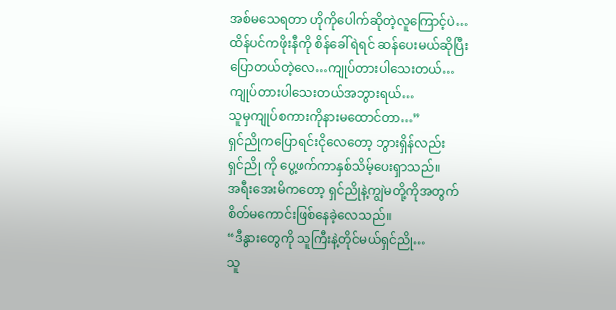အစ်မသေရတာ ဟိုကိုပေါက်ဆိုတဲ့လူကြောင့်ပဲ…
ထိန်ပင်ကဖိုးနီကို စိန်ခေါ်ရဲရင် ဆန်ပေးမယ်ဆိုပြီး
ပြောတယ်တဲ့လေ…ကျုပ်တားပါသေးတယ်…
ကျုပ်တားပါသေးတယ်အဘွားရယ်…
သူမှကျုပ်စကားကိုနားမထောင်တာ…”
ရှင်ညိုကပြောရင်းငိုလေတော့ ဘွားရှိန်လည်း
ရှင်ညို ကို ပွေ့ဖက်ကာနှစ်သိမ့်ပေးရှာသည်။
အရီးအေးမိကတော့ ရှင်ညိုနဲ့ကျွဲမတို့ကိုအတွက်
စိတ်မကောင်းဖြစ်နေခဲ့လေသည်။
“ဒီနွားတွေကို သူကြီးနဲ့တိုင်မယ်ရှင်ညို…
သူ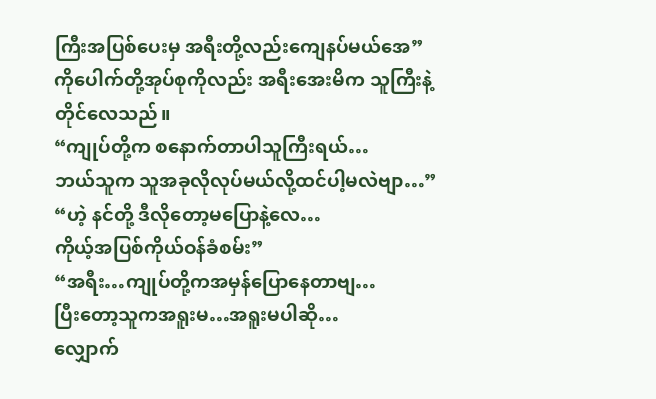ကြီးအပြစ်ပေးမှ အရီးတို့လည်းကျေနပ်မယ်အေ”
ကိုပေါက်တို့အုပ်စုကိုလည်း အရီးအေးမိက သူကြီးနဲ့တိုင်လေသည်။
“ကျုပ်တို့က စနောက်တာပါသူကြီးရယ်…
ဘယ်သူက သူအခုလိုလုပ်မယ်လို့ထင်ပါ့မလဲဗျာ…”
“ဟဲ့ နင်တို့ ဒီလိုတော့မပြောနဲ့လေ…
ကိုယ့်အပြစ်ကိုယ်ဝန်ခံစမ်း”
“အရီး…ကျုပ်တို့ကအမှန်ပြောနေတာဗျ…
ပြီးတော့သူကအရူးမ…အရူးမပါဆို…
လျှောက်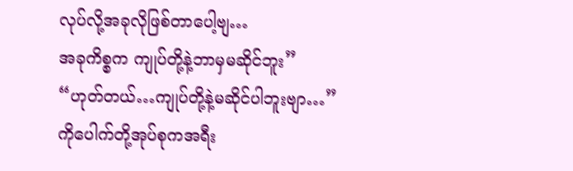လုပ်လို့အခုလိုဖြစ်တာပေါ့ဗျ…
အခုကိစ္စက ကျုပ်တို့နဲ့ဘာမှမဆိုင်ဘူး”
“ဟုတ်တယ်…ကျုပ်တို့နဲ့မဆိုင်ပါဘူးဗျာ…”
ကိုပေါက်တို့အုပ်စုကအရီး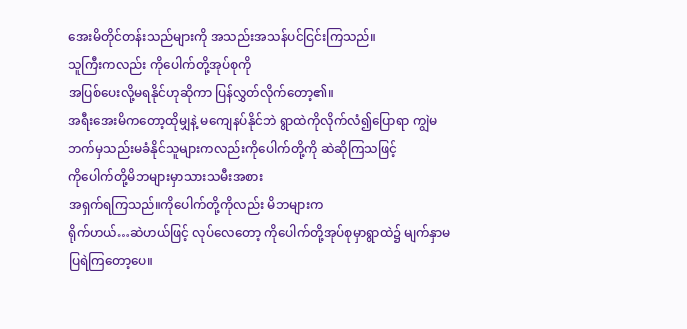အေးမိတိုင်တန်းသည်များကို အသည်းအသန်ပင်ငြင်းကြသည်။
သူကြီးကလည်း ကိုပေါက်တို့အုပ်စုကို
အပြစ်ပေးလို့မရနိုင်ဟုဆိုကာ ပြန်လွှတ်လိုက်တော့၏။
အရီးအေးမိကတော့ထိုမျှနဲ့ မကျေနပ်နိုင်ဘဲ ရွာထဲကိုလိုက်လံ၍ပြောရာ ကျွဲမဘက်မှသည်းမခံနိုင်သူများကလည်းကိုပေါက်တို့ကို ဆဲဆိုကြသဖြင့်
ကိုပေါက်တို့မိဘများမှာသားသမီးအစား
အရှက်ရကြသည်။ကိုပေါက်တို့ကိုလည်း မိဘများက
ရိုက်ဟယ်…ဆဲဟယ်ဖြင့် လုပ်လေတော့ ကိုပေါက်တို့အုပ်စုမှာရွာထဲ၌ မျက်နှာမပြရဲကြတော့ပေ။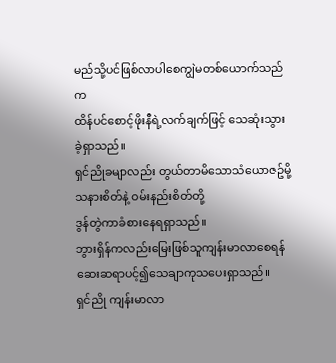မည်သို့ပင်ဖြစ်လာပါစေကျွဲမတစ်ယောက်သည်က
ထိန်ပင်စောင့်ဖိုးနီရဲ့လက်ချက်ဖြင့် သေဆုံးသွားခဲ့ရှာသည်။
ရှင်ညိုခမျာလည်း တွယ်တာမိသောသံယောဇဥ်မို့
သနားစိတ်နဲ့ ဝမ်းနည်းစိတ်တို့
ဒွန်တွဲကာခံစားနေရရှာသည်။
ဘွားရှိန်ကလည်းမြေးဖြစ်သူကျန်းမာလာစေရန်
ဆေးဆရာပင့်၍သေချာကုသပေးရှာသည်။
ရှင်ညို ကျန်းမာလာ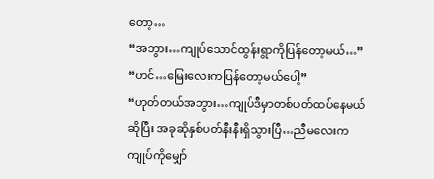တော့…
“အဘွား…ကျုပ်သောင်ထွန်းရွာကိုပြန်တော့မယ်…”
“ဟင်…မြေးလေးကပြန်တော့မယ်ပေါ့”
“ဟုတ်တယ်အဘွား…ကျုပ်ဒီမှာတစ်ပတ်ထပ်နေမယ်ဆိုပြီး အခုဆိုနှစ်ပတ်နီးနီးရှိသွားပြီ…ညီမလေးက
ကျုပ်ကိုမျှော်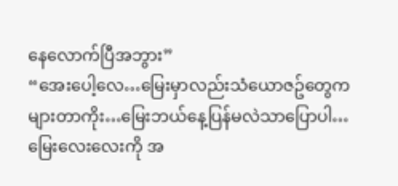နေလောက်ပြီအဘွား”
“အေးပေါ့လေ…မြေးမှာလည်းသံယောဇဥ်တွေက
များတာကိုး…မြေးဘယ်နေ့ပြန်မလဲသာပြောပါ…
မြေးလေးလေးကို အ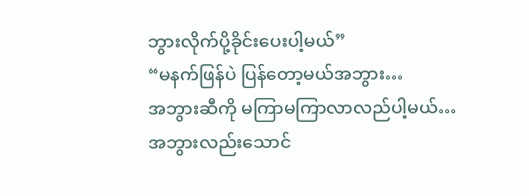ဘွားလိုက်ပို့ခိုင်းပေးပါ့မယ်”
“မနက်ဖြန်ပဲ ပြန်တော့မယ်အဘွား…
အဘွားဆီကို မကြာမကြာလာလည်ပါ့မယ်…
အဘွားလည်းသောင်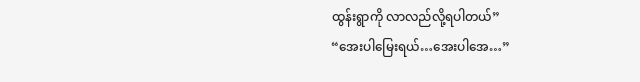ထွန်းရွာကို လာလည်လို့ရပါတယ်”
“အေးပါမြေးရယ်…အေးပါအေ…”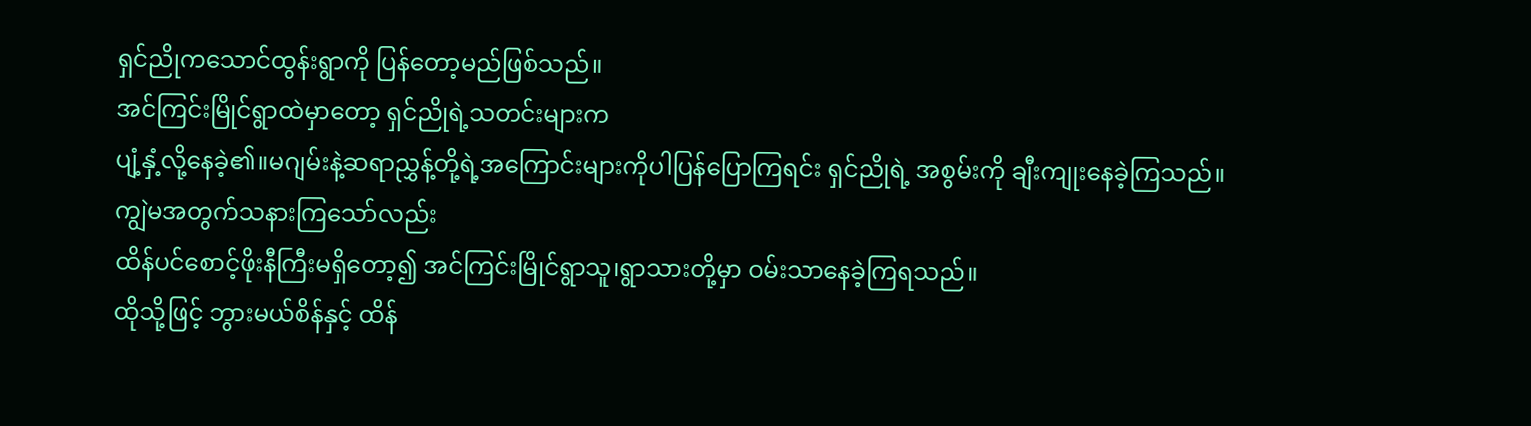ရှင်ညိုကသောင်ထွန်းရွာကို ပြန်တော့မည်ဖြစ်သည်။
အင်ကြင်းမြိုင်ရွာထဲမှာတော့ ရှင်ညိုရဲ့သတင်းများက
ပျံ့နှံ့လို့နေခဲ့၏။မဂျမ်းနဲ့ဆရာညွှန့်တို့ရဲ့အကြောင်းများကိုပါပြန်ပြောကြရင်း ရှင်ညိုရဲ့ အစွမ်းကို ချီးကျုးနေခဲ့ကြသည်။
ကျွဲမအတွက်သနားကြသော်လည်း
ထိန်ပင်စောင့်ဖိုးနီကြီးမရှိတော့၍ အင်ကြင်းမြိုင်ရွာသူ၊ရွာသားတို့မှာ ဝမ်းသာနေခဲ့ကြရသည်။
ထိုသို့ဖြင့် ဘွားမယ်စိန်နှင့် ထိန်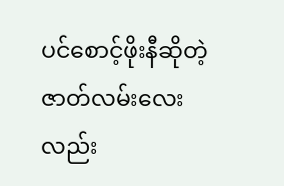ပင်စောင့်ဖိုးနီဆိုတဲ့
ဇာတ်လမ်းလေးလည်း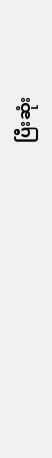ပြီးဆုံး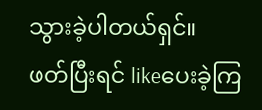သွားခဲ့ပါတယ်ရှင်။
ဖတ်ပြီးရင် likeပေးခဲ့ကြ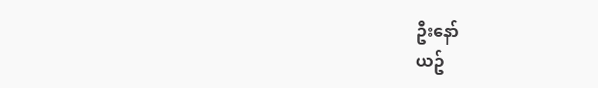ဦးနော်
ယဥ်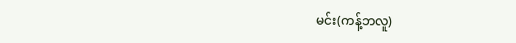မင်း(ကန့်ဘလူ)